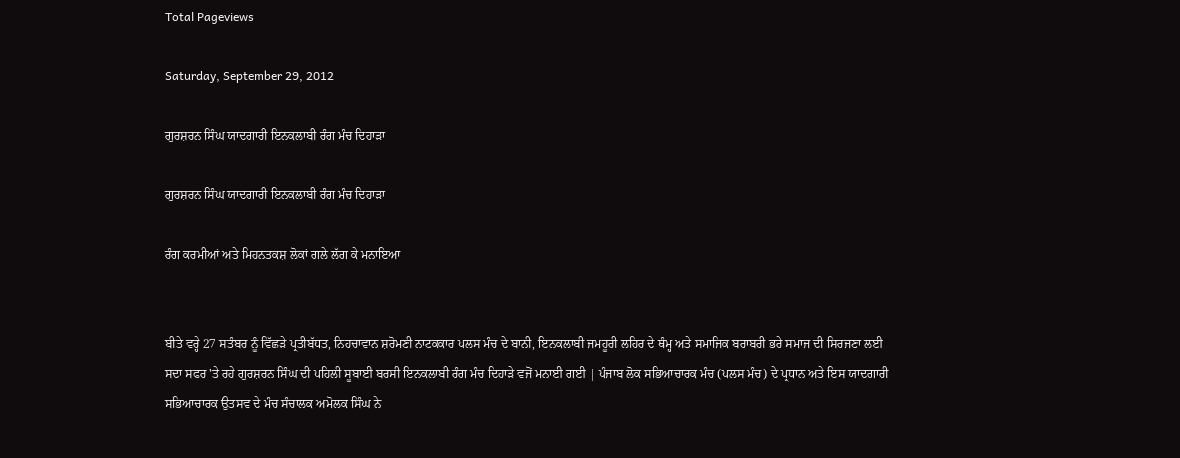Total Pageviews

Saturday, September 29, 2012

ਗੁਰਸ਼ਰਨ ਸਿੰਘ ਯਾਦਗਾਰੀ ਇਨਕਲਾਬੀ ਰੰਗ ਮੰਚ ਦਿਹਾੜਾ

ਗੁਰਸ਼ਰਨ ਸਿੰਘ ਯਾਦਗਾਰੀ ਇਨਕਲਾਬੀ ਰੰਗ ਮੰਚ ਦਿਹਾੜਾ

ਰੰਗ ਕਰਮੀਆਂ ਅਤੇ ਮਿਹਨਤਕਸ਼ ਲੋਕਾਂ ਗਲੇ ਲੱਗ ਕੇ ਮਨਾਇਆ


ਬੀਤੇ ਵਰ੍ਹੇ 27 ਸਤੰਬਰ ਨੂੰ ਵਿੱਛੜੇ ਪ੍ਰਤੀਬੱਧਤ, ਨਿਹਚਾਵਾਨ ਸ਼ਰੋਮਣੀ ਨਾਟਕਕਾਰ ਪਲਸ ਮੰਚ ਦੇ ਬਾਨੀ, ਇਨਕਲਾਬੀ ਜਮਹੂਰੀ ਲਹਿਰ ਦੇ ਥੰਮ੍ਹ ਅਤੇ ਸਮਾਜਿਕ ਬਰਾਬਰੀ ਭਰੇ ਸਮਾਜ ਦੀ ਸਿਰਜਣਾ ਲਈ ਸਦਾ ਸਫਰ 'ਤੇ ਰਹੇ ਗੁਰਸ਼ਰਨ ਸਿੰਘ ਦੀ ਪਹਿਲੀ ਸੂਬਾਈ ਬਰਸੀ ਇਨਕਲਾਬੀ ਰੰਗ ਮੰਚ ਦਿਹਾੜੇ ਵਜੋਂ ਮਨਾਈ ਗਈ | ਪੰਜਾਬ ਲੋਕ ਸਭਿਆਚਾਰਕ ਮੰਚ (ਪਲਸ ਮੰਚ) ਦੇ ਪ੍ਰਧਾਨ ਅਤੇ ਇਸ ਯਾਦਗਾਰੀ ਸਭਿਆਚਾਰਕ ਉਤਸਵ ਦੇ ਮੰਚ ਸੰਚਾਲਕ ਅਮੋਲਕ ਸਿੰਘ ਨੇ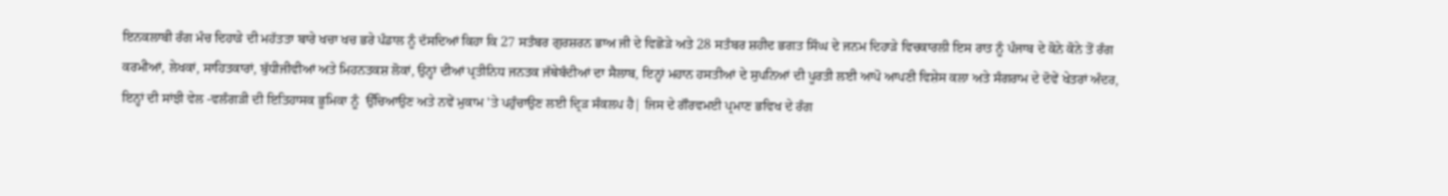ਇਨਕਲਾਬੀ ਰੰਗ ਮੰਚ ਦਿਹਾੜੇ ਦੀ ਮਹੱਤਤਾ ਬਾਰੇ ਖਚਾ ਖਚ ਭਰੇ ਪੰਡਾਲ ਨੂੰ ਦੱਸਦਿਆਂ ਕਿਹਾ ਕਿ 27 ਸਤੰਬਰ ਗੁਰਸ਼ਰਨ ਭਾਅ ਜੀ ਦੇ ਵਿਛੋੜੇ ਅਤੇ 28 ਸਤੰਬਰ ਸ਼ਹੀਦ ਭਗਤ ਸਿੰਘ ਦੇ ਜਨਮ ਦਿਹਾੜੇ ਵਿਚਕਾਰਲੀ ਇਸ ਰਾਤ ਨੂੰ ਪੰਜਾਬ ਦੇ ਕੋਨੇ ਕੋਨੇ ਤੋਂ ਰੰਗ ਕਰਮੀਆਂ, ਲੇਖਕਾਂ, ਸਾਹਿਤਕਾਰਾਂ, ਬੁੱਧੀਜੀਵੀਆਂ ਅਤੇ ਮਿਹਨਤਕਸ਼ ਲੋਕਾਂ, ਉਨ੍ਹਾਂ ਦੀਆਂ ਪ੍ਰਤੀਨਿਧ ਜਨਤਕ ਜੱਥੇਬੰਦੀਆਂ ਦਾ ਸੈਲਾਬ, ਇਨ੍ਹਾਂ ਮਹਾਨ ਹਸਤੀਆਂ ਦੇ ਸੁਪਨਿਆਂ ਦੀ ਪੂਰਤੀ ਲਈ ਆਪੋ ਆਪਣੀ ਵਿਸ਼ੇਸ ਕਲਾ ਅਤੇ ਸੰਗਰਾਮ ਦੇ ਦੋਵੇਂ ਖੇਤਰਾਂ ਅੰਦਰ, ਇਨ੍ਹਾਂ ਦੀ ਸਾਂਝੀ ਵੇਲ -ਵਲੰਗੜੀ ਦੀ ਇਤਿਹਾਸਕ ਭੂਮਿਕਾ ਨੂੰ  ਉੱਚਿਆਉਣ ਅਤੇ ਨਵੇਂ ਮੁਕਾਮ 'ਤੇ ਪਹੁੰਚਾਉਣ ਲਈ ਦ੍ਰਿੜ ਸੰਕਲਪ ਹੈ| ਜਿਸ ਦੇ ਗੌਰਵਮਈ ਪ੍ਰਮਾਣ ਭਵਿਖ ਦੇ ਰੰਗ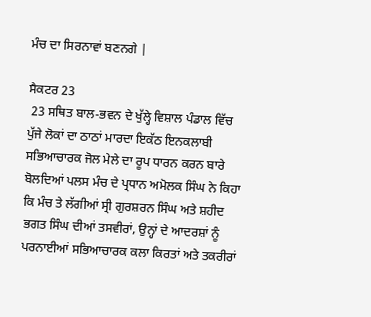ਮੰਚ ਦਾ ਸਿਰਨਾਵਾਂ ਬਣਨਗੇ |

ਸੈਕਟਰ 23
 23 ਸਥਿਤ ਬਾਲ-ਭਵਨ ਦੇ ਖੁੱਲ੍ਹੇ ਵਿਸ਼ਾਲ ਪੰਡਾਲ ਵਿੱਚ  ਪੁੱਜੇ ਲੋਕਾਂ ਦਾ ਠਾਠਾਂ ਮਾਰਦਾ ਇਕੱਠ ਇਨਕਲਾਬੀ ਸਭਿਆਚਾਰਕ ਜੋਲ ਮੇਲੇ ਦਾ ਰੂਪ ਧਾਰਨ ਕਰਨ ਬਾਰੇ ਬੋਲਦਿਆਂ ਪਲਸ ਮੰਚ ਦੇ ਪ੍ਰਧਾਨ ਅਮੋਲਕ ਸਿੰਘ ਨੇ ਕਿਹਾ ਕਿ ਮੰਚ ਤੇ ਲੱਗੀਆਂ ਸ੍ਰੀ ਗੁਰਸ਼ਰਨ ਸਿੰਘ ਅਤੇ ਸ਼ਹੀਦ ਭਗਤ ਸਿੰਘ ਦੀਆਂ ਤਸਵੀਰਾਂ, ਉਨ੍ਹਾਂ ਦੇ ਆਦਰਸ਼ਾਂ ਨੂੰ ਪਰਨਾਈਆਂ ਸਭਿਆਚਾਰਕ ਕਲਾ ਕਿਰਤਾਂ ਅਤੇ ਤਕਰੀਰਾਂ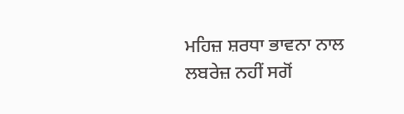ਮਹਿਜ਼ ਸ਼ਰਧਾ ਭਾਵਨਾ ਨਾਲ ਲਬਰੇਜ਼ ਨਹੀਂ ਸਗੋਂ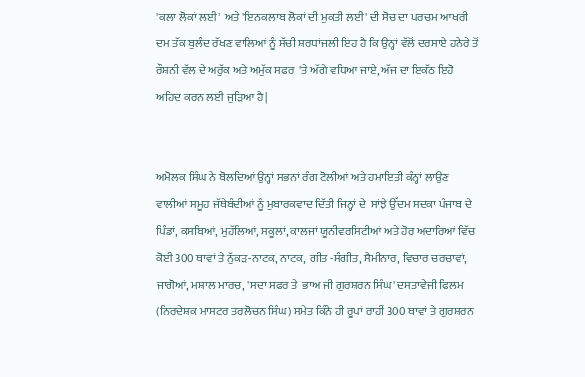'ਕਲਾ ਲੋਕਾਂ ਲਈ'  ਅਤੇ 'ਇਨਕਲਾਬ ਲੋਕਾਂ ਦੀ ਮੁਕਤੀ ਲਈ' ਦੀ ਸੋਚ ਦਾ ਪਰਚਮ ਆਖਰੀ ਦਮ ਤੱਕ ਬੁਲੰਦ ਰੱਖਣ ਵਾਲਿਆਂ ਨੂੰ ਸੱਚੀ ਸ਼ਰਧਾਂਜਲੀ ਇਹ ਹੈ ਕਿ ਉਨ੍ਹਾਂ ਵੱਲੋਂ ਦਰਸਾਏ ਹਨੇਰੇ ਤੋਂ ਰੌਸ਼ਨੀ ਵੱਲ ਦੇ ਅਰੁੱਕ ਅਤੇ ਅਮੁੱਕ ਸਫਰ  'ਤੇ ਅੱਗੇ ਵਧਿਆ ਜਾਏ, ਅੱਜ ਦਾ ਇਕੱਠ ਇਹੋ ਅਹਿਦ ਕਰਨ ਲਈ ਜੁੜਿਆ ਹੈ|


ਅਮੋਲਕ ਸਿੰਘ ਨੇ ਬੋਲਦਿਆਂ ਉਨ੍ਹਾਂ ਸਭਨਾਂ ਰੰਗ ਟੋਲੀਆਂ ਅਤੇ ਹਮਾਇਤੀ ਕੰਨ੍ਹਾਂ ਲਾਉਣ ਵਾਲੀਆਂ ਸਮੂਹ ਜੱਥੇਬੰਦੀਆਂ ਨੂੰ ਮੁਬਾਰਕਵਾਦ ਦਿੱਤੀ ਜਿਨ੍ਹਾਂ ਦੇ  ਸਾਂਝੇ ਉੱਦਮ ਸਦਕਾ ਪੰਜਾਬ ਦੇ ਪਿੰਡਾਂ, ਕਸਬਿਆਂ, ਮੁਹੱਲਿਆਂ, ਸਕੂਲਾਂ, ਕਾਲਜਾਂ ਯੂਨੀਵਰਸਿਟੀਆਂ ਅਤੇ ਹੋਰ ਅਦਾਰਿਆਂ ਵਿੱਚ ਕੋਈ 300 ਥਾਵਾਂ ਤੇ ਨੁੱਕੜ-ਨਾਟਕ, ਨਾਟਕ,  ਗੀਤ -ਸੰਗੀਤ, ਸੈਮੀਨਾਰ, ਵਿਚਾਰ ਚਰਚਾਵਾਂ, ਜਾਗੋਆਂ, ਮਸ਼ਾਲ ਮਾਰਚ, 'ਸਦਾ ਸਫਰ ਤੇ  ਭਾਅ ਜੀ ਗੁਰਸ਼ਰਨ ਸਿੰਘ' ਦਸਤਾਵੇਜੀ ਫਿਲਮ (ਨਿਰਦੇਸ਼ਕ ਮਾਸਟਰ ਤਰਲੋਚਨ ਸਿੰਘ) ਸਮੇਤ ਕਿੰਨੇ ਹੀ ਰੂਪਾਂ ਰਾਹੀਂ 300 ਥਾਵਾਂ ਤੇ ਗੁਰਸ਼ਰਨ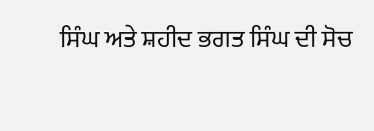ਸਿੰਘ ਅਤੇ ਸ਼ਹੀਦ ਭਗਤ ਸਿੰਘ ਦੀ ਸੋਚ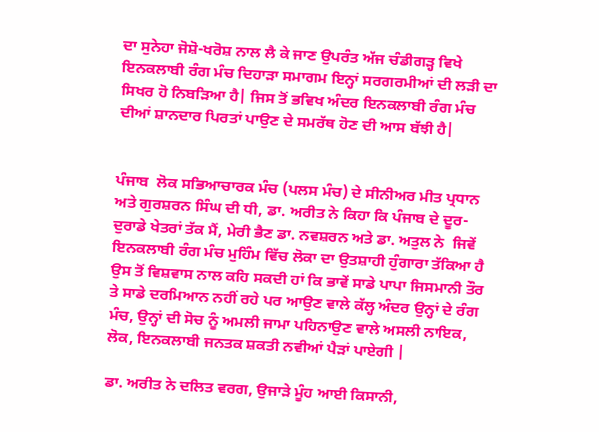ਦਾ ਸੁਨੇਹਾ ਜੋਸ਼ੋ-ਖਰੋਸ਼ ਨਾਲ ਲੈ ਕੇ ਜਾਣ ਉਪਰੰਤ ਅੱਜ ਚੰਡੀਗੜ੍ਹ ਵਿਖੇ ਇਨਕਲਾਬੀ ਰੰਗ ਮੰਚ ਦਿਹਾੜਾ ਸਮਾਗਮ ਇਨ੍ਹਾਂ ਸਰਗਰਮੀਆਂ ਦੀ ਲੜੀ ਦਾ ਸਿਖਰ ਹੋ ਨਿਬੜਿਆ ਹੈ| ਜਿਸ ਤੋਂ ਭਵਿਖ ਅੰਦਰ ਇਨਕਲਾਬੀ ਰੰਗ ਮੰਚ ਦੀਆਂ ਸ਼ਾਨਦਾਰ ਪਿਰਤਾਂ ਪਾਉਣ ਦੇ ਸਮਰੱਥ ਹੋਣ ਦੀ ਆਸ ਬੱਝੀ ਹੈ|


ਪੰਜਾਬ  ਲੋਕ ਸਭਿਆਚਾਰਕ ਮੰਚ (ਪਲਸ ਮੰਚ) ਦੇ ਸੀਨੀਅਰ ਮੀਤ ਪ੍ਰਧਾਨ ਅਤੇ ਗੁਰਸ਼ਰਨ ਸਿੰਘ ਦੀ ਧੀ, ਡਾ. ਅਰੀਤ ਨੇ ਕਿਹਾ ਕਿ ਪੰਜਾਬ ਦੇ ਦੂਰ-ਦੁਰਾਡੇ ਖੇਤਰਾਂ ਤੱਕ ਮੈਂ, ਮੇਰੀ ਭੈਣ ਡਾ. ਨਵਸ਼ਰਨ ਅਤੇ ਡਾ. ਅਤੁਲ ਨੇ  ਜਿਵੇਂ ਇਨਕਲਾਬੀ ਰੰਗ ਮੰਚ ਮੁਹਿੰਮ ਵਿੱਚ ਲੋਕਾ ਦਾ ਉਤਸ਼ਾਹੀ ਹੁੰਗਾਰਾ ਤੱਕਿਆ ਹੈ ਉਸ ਤੋਂ ਵਿਸ਼ਵਾਸ ਨਾਲ ਕਹਿ ਸਕਦੀ ਹਾਂ ਕਿ ਭਾਵੇਂ ਸਾਡੇ ਪਾਪਾ ਜਿਸਮਾਨੀ ਤੌਰ ਤੇ ਸਾਡੇ ਦਰਮਿਆਨ ਨਹੀਂ ਰਹੇ ਪਰ ਆਉਣ ਵਾਲੇ ਕੱਲ੍ਹ ਅੰਦਰ ਉਨ੍ਹਾਂ ਦੇ ਰੰਗ ਮੰਚ, ਉਨ੍ਹਾਂ ਦੀ ਸੋਚ ਨੂੰ ਅਮਲੀ ਜਾਮਾ ਪਹਿਨਾਉਣ ਵਾਲੇ ਅਸਲੀ ਨਾਇਕ, ਲੋਕ, ਇਨਕਲਾਬੀ ਜਨਤਕ ਸ਼ਕਤੀ ਨਵੀਆਂ ਪੈੜਾਂ ਪਾਏਗੀ |

ਡਾ. ਅਰੀਤ ਨੇ ਦਲਿਤ ਵਰਗ, ਉਜਾੜੇ ਮੂੰਹ ਆਈ ਕਿਸਾਨੀ,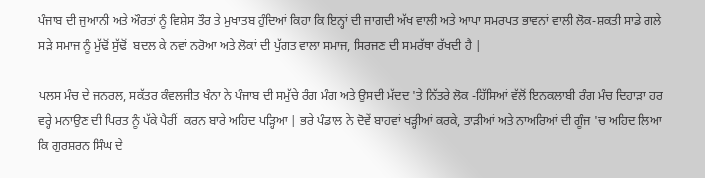ਪੰਜਾਬ ਦੀ ਜੁਆਨੀ ਅਤੇ ਔਰਤਾਂ ਨੂੰ ਵਿਸ਼ੇਸ ਤੌਰ ਤੇ ਮੁਖਾਤਬ ਹੁੰਦਿਆਂ ਕਿਹਾ ਕਿ ਇਨ੍ਹਾਂ ਦੀ ਜਾਗਦੀ ਅੱਖ ਵਾਲੀ ਅਤੇ ਆਪਾ ਸਮਰਪਤ ਭਾਵਨਾਂ ਵਾਲੀ ਲੋਕ-ਸ਼ਕਤੀ ਸਾਡੇ ਗਲੇ ਸੜੇ ਸਮਾਜ ਨੂੰ ਮੁੱਢੋਂ ਸੁੱਢੋਂ  ਬਦਲ ਕੇ ਨਵਾਂ ਨਰੋਆ ਅਤੇ ਲੋਕਾਂ ਦੀ ਪੁੱਗਤ ਵਾਲਾ ਸਮਾਜ, ਸਿਰਜਣ ਦੀ ਸਮਰੱਥਾ ਰੱਖਦੀ ਹੈ |

ਪਲਸ ਮੰਚ ਦੇ ਜਨਰਲ, ਸਕੱਤਰ ਕੰਵਲਜੀਤ ਖੰਨਾ ਨੇ ਪੰਜਾਬ ਦੀ ਸਮੁੱਚੇ ਰੰਗ ਮੰਗ ਅਤੇ ਉਸਦੀ ਮੱਦਦ 'ਤੇ ਨਿੱਤਰੇ ਲੋਕ -ਹਿੱਸਿਆਂ ਵੱਲੋਂ ਇਨਕਲਾਬੀ ਰੰਗ ਮੰਚ ਦਿਹਾੜਾ ਹਰ ਵਰ੍ਹੇ ਮਨਾਉਣ ਦੀ ਪਿਰਤ ਨੂੰ ਪੱਕੇ ਪੈਰੀਂ  ਕਰਨ ਬਾਰੇ ਅਹਿਦ ਪੜ੍ਹਿਆ | ਭਰੇ ਪੰਡਾਲ ਨੇ ਦੋਵੇਂ ਬਾਹਵਾਂ ਖੜ੍ਹੀਆਂ ਕਰਕੇ, ਤਾੜੀਆਂ ਅਤੇ ਨਾਅਰਿਆਂ ਦੀ ਗੂੰਜ 'ਚ ਅਹਿਦ ਲਿਆ ਕਿ ਗੁਰਸ਼ਰਨ ਸਿੰਘ ਦੇ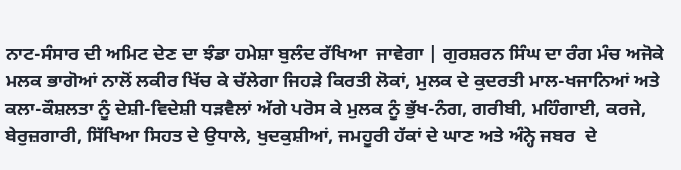ਨਾਟ-ਸੰਸਾਰ ਦੀ ਅਮਿਟ ਦੇਣ ਦਾ ਝੰਡਾ ਹਮੇਸ਼ਾ ਬੁਲੰਦ ਰੱਖਿਆ  ਜਾਵੇਗਾ | ਗੁਰਸ਼ਰਨ ਸਿੰਘ ਦਾ ਰੰਗ ਮੰਚ ਅਜੋਕੇ ਮਲਕ ਭਾਗੋਆਂ ਨਾਲੋਂ ਲਕੀਰ ਖਿੱਚ ਕੇ ਚੱਲੇਗਾ ਜਿਹੜੇ ਕਿਰਤੀ ਲੋਕਾਂ, ਮੁਲਕ ਦੇ ਕੁਦਰਤੀ ਮਾਲ-ਖਜਾਨਿਆਂ ਅਤੇ ਕਲਾ-ਕੌਸ਼ਲਤਾ ਨੂੰ ਦੇਸ਼ੀ-ਵਿਦੇਸ਼ੀ ਧੜਵੈਲਾਂ ਅੱਗੇ ਪਰੋਸ ਕੇ ਮੁਲਕ ਨੂੰ ਭੁੱਖ-ਨੰਗ, ਗਰੀਬੀ, ਮਹਿੰਗਾਈ, ਕਰਜੇ, ਬੇਰੁਜ਼ਗਾਰੀ, ਸਿੱਖਿਆ ਸਿਹਤ ਦੇ ਉਧਾਲੇ, ਖੁਦਕੁਸ਼ੀਆਂ, ਜਮਹੂਰੀ ਹੱਕਾਂ ਦੇ ਘਾਣ ਅਤੇ ਅੰਨ੍ਹੇ ਜਬਰ  ਦੇ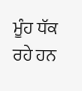ਮੂੰਹ ਧੱਕ ਰਹੇ ਹਨ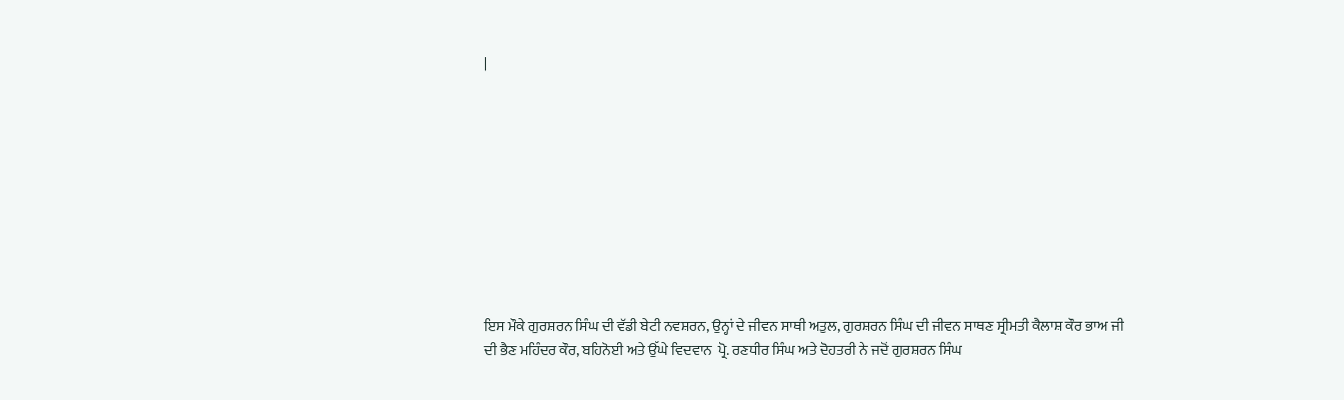|










ਇਸ ਮੌਕੇ ਗੁਰਸ਼ਰਨ ਸਿੰਘ ਦੀ ਵੱਡੀ ਬੇਟੀ ਨਵਸ਼ਰਨ, ਉਨ੍ਹਾਂ ਦੇ ਜੀਵਨ ਸਾਥੀ ਅਤੁਲ, ਗੁਰਸ਼ਰਨ ਸਿੰਘ ਦੀ ਜੀਵਨ ਸਾਥਣ ਸ੍ਰੀਮਤੀ ਕੈਲਾਸ਼ ਕੌਰ ਭਾਅ ਜੀ ਦੀ ਭੈਣ ਮਹਿੰਦਰ ਕੌਰ, ਬਹਿਨੋਈ ਅਤੇ ਉੱਘੇ ਵਿਦਵਾਨ  ਪ੍ਰੋ. ਰਣਧੀਰ ਸਿੰਘ ਅਤੇ ਦੋਹਤਰੀ ਨੇ ਜਦੋਂ ਗੁਰਸ਼ਰਨ ਸਿੰਘ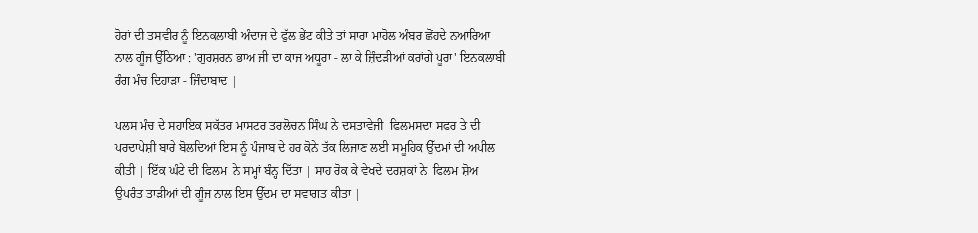ਹੋਰਾਂ ਦੀ ਤਸਵੀਰ ਨੂੰ ਇਨਕਲਾਬੀ ਅੰਦਾਜ ਦੇ ਫੁੱਲ ਭੇਂਟ ਕੀਤੇ ਤਾਂ ਸਾਰਾ ਮਾਹੋਲ ਅੰਬਰ ਛੋਂਹਦੇ ਨਆਰਿਆ ਨਾਲ ਗੂੰਜ ਉੱਠਿਆ : 'ਗੁਰਸ਼ਰਨ ਭਾਅ ਜੀ ਦਾ ਕਾਜ ਅਧੂਰਾ - ਲਾ ਕੇ ਜ਼ਿੰਦੜੀਆਂ ਕਰਾਂਗੇ ਪੂਰਾ' ਇਨਕਲਾਬੀ ਰੰਗ ਮੰਚ ਦਿਹਾੜਾ - ਜਿੰਦਾਬਾਦ |

ਪਲਸ ਮੰਚ ਦੇ ਸਹਾਇਕ ਸਕੱਤਰ ਮਾਸਟਰ ਤਰਲੋਚਨ ਸਿੰਘ ਨੇ ਦਸਤਾਵੇਜੀ  ਫਿਲਮਸਦਾ ਸਫਰ ਤੇ ਦੀ ਪਰਦਾਪੇਸ਼ੀ ਬਾਰੇ ਬੋਲਦਿਆਂ ਇਸ ਨੂੰ ਪੰਜਾਬ ਦੇ ਹਰ ਕੋਨੇ ਤੱਕ ਲਿਜਾਣ ਲਈ ਸਮੂਹਿਕ ਉੱਦਮਾਂ ਦੀ ਅਪੀਲ ਕੀਤੀ | ਇੱਕ ਘੰਟੇ ਦੀ ਫਿਲਮ  ਨੇ ਸਮ੍ਹਾਂ ਬੰਨ੍ਹ ਦਿੱਤਾ | ਸਾਹ ਰੋਕ ਕੇ ਵੇਖਦੇ ਦਰਸ਼ਕਾਂ ਨੇ  ਫਿਲਮ ਸ਼ੋਅ ਉਪਰੰਤ ਤਾੜੀਆਂ ਦੀ ਗੂੰਜ ਨਾਲ ਇਸ ਉੱਦਮ ਦਾ ਸਵਾਗਤ ਕੀਤਾ |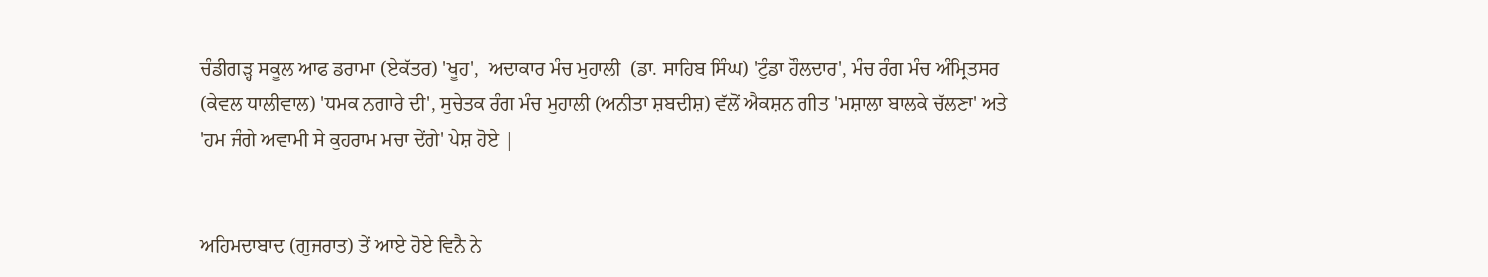ਚੰਡੀਗੜ੍ਹ ਸਕੂਲ ਆਫ ਡਰਾਮਾ (ਏਕੱਤਰ) 'ਖੂਹ',  ਅਦਾਕਾਰ ਮੰਚ ਮੁਹਾਲੀ  (ਡਾ. ਸਾਹਿਬ ਸਿੰਘ) 'ਟੁੰਡਾ ਹੌਲਦਾਰ', ਮੰਚ ਰੰਗ ਮੰਚ ਅੰਮ੍ਰਿਤਸਰ (ਕੇਵਲ ਧਾਲੀਵਾਲ) 'ਧਮਕ ਨਗਾਰੇ ਦੀ', ਸੁਚੇਤਕ ਰੰਗ ਮੰਚ ਮੁਹਾਲੀ (ਅਨੀਤਾ ਸ਼ਬਦੀਸ਼) ਵੱਲੋਂ ਐਕਸ਼ਨ ਗੀਤ 'ਮਸ਼ਾਲਾ ਬਾਲਕੇ ਚੱਲਣਾ' ਅਤੇ 'ਹਮ ਜੰਗੇ ਅਵਾਮੀ ਸੇ ਕੁਹਰਾਮ ਮਚਾ ਦੇਂਗੇ' ਪੇਸ਼ ਹੋਏ |


ਅਹਿਮਦਾਬਾਦ (ਗੁਜਰਾਤ) ਤੇਂ ਆਏ ਹੋਏ ਵਿਨੈ ਨੇ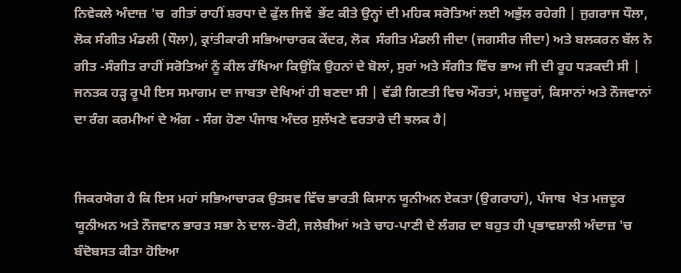ਨਿਵੇਕਲੇ ਅੰਦਾਜ਼ 'ਚ  ਗੀਤਾਂ ਰਾਹੀਂ ਸ਼ਰਧਾ ਦੇ ਫੁੱਲ ਜਿਵੇਂ  ਭੇਂਟ ਕੀਤੇ ਉਨ੍ਹਾਂ ਦੀ ਮਹਿਕ ਸਰੋਤਿਆਂ ਲਈ ਅਭੁੱਲ ਰਹੇਗੀ | ਜੁਗਰਾਜ ਧੌਲਾ, ਲੋਕ ਸੰਗੀਤ ਮੰਡਲੀ (ਧੌਲਾ), ਕ੍ਰਾਂਤੀਕਾਰੀ ਸਭਿਆਚਾਰਕ ਕੇਂਦਰ, ਲੋਕ  ਸੰਗੀਤ ਮੰਡਲੀ ਜੀਦਾ (ਜਗਸੀਰ ਜੀਦਾ) ਅਤੇ ਬਲਕਰਨ ਬੱਲ ਨੇ ਗੀਤ -ਸੰਗੀਤ ਰਾਹੀਂ ਸਰੋਤਿਆਂ ਨੂੰ ਕੀਲ ਰੱਖਿਆ ਕਿਉਂਕਿ ਉਹਨਾਂ ਦੇ ਬੋਲਾਂ, ਸੁਰਾਂ ਅਤੇ ਸੰਗੀਤ ਵਿੱਚ ਭਾਅ ਜੀ ਦੀ ਰੂਹ ਧੜਕਦੀ ਸੀ |
ਜਨਤਕ ਹੜ੍ਹ ਰੂਪੀ ਇਸ ਸਮਾਗਮ ਦਾ ਜਾਬਤਾ ਦੇਖਿਆਂ ਹੀ ਬਣਦਾ ਸੀ | ਵੱਡੀ ਗਿਣਤੀ ਵਿਚ ਔਰਤਾਂ, ਮਜ਼ਦੂਰਾਂ, ਕਿਸਾਨਾਂ ਅਤੇ ਨੌਜਵਾਨਾਂ ਦਾ ਰੰਗ ਕਰਮੀਆਂ ਦੇ ਅੰਗ - ਸੰਗ ਹੋਣਾ ਪੰਜਾਬ ਅੰਦਰ ਸੁਲੱਖਣੇ ਵਰਤਾਰੇ ਦੀ ਝਲਕ ਹੈ|


ਜਿਕਰਯੋਗ ਹੈ ਕਿ ਇਸ ਮਹਾਂ ਸਭਿਆਚਾਰਕ ਉਤਸਵ ਵਿੱਚ ਭਾਰਤੀ ਕਿਸਾਨ ਯੂਨੀਅਨ ਏਕਤਾ (ਉਗਰਾਹਾਂ), ਪੰਜਾਬ  ਖੇਤ ਮਜ਼ਦੂਰ ਯੂਨੀਅਨ ਅਤੇ ਨੌਜਵਾਨ ਭਾਰਤ ਸਭਾ ਨੇ ਦਾਲ-ਰੋਟੀ, ਜਲੇਬੀਆਂ ਅਤੇ ਚਾਹ-ਪਾਣੀ ਦੇ ਲੰਗਰ ਦਾ ਬਹੁਤ ਹੀ ਪ੍ਰਭਾਵਸ਼ਾਲੀ ਅੰਦਾਜ਼ 'ਚ ਬੰਦੋਬਸਤ ਕੀਤਾ ਹੋਇਆ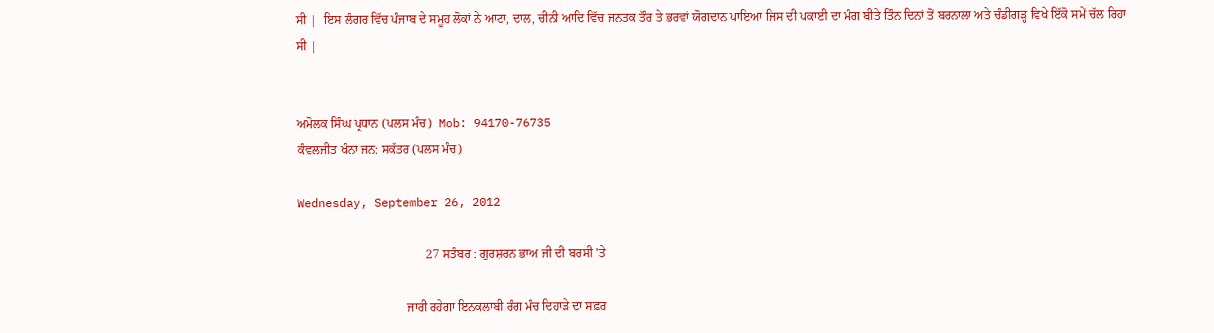ਸੀ |  ਇਸ ਲੰਗਰ ਵਿੱਚ ਪੰਜਾਬ ਦੇ ਸਮੂਹ ਲੋਕਾਂ ਨੇ ਆਟਾ, ਦਾਲ, ਚੀਨੀ ਆਦਿ ਵਿੱਚ ਜਨਤਕ ਤੌਰ ਤੇ ਭਰਵਾਂ ਯੋਗਦਾਨ ਪਾਇਆ ਜਿਸ ਦੀ ਪਕਾਈ ਦਾ ਮੰਗ ਬੀਤੇ ਤਿੰਨ ਦਿਨਾਂ ਤੋਂ ਬਰਨਾਲਾ ਅਤੇ ਚੰਡੀਗੜ੍ਹ ਵਿਖੇ ਇੱਕੋ ਸਮੇਂ ਚੱਲ ਰਿਹਾ  ਸੀ |


ਅਮੋਲਕ ਸਿੰਘ ਪ੍ਰਧਾਨ (ਪਲਸ ਮੰਚ)  Mob: 94170-76735
ਕੰਵਲਜੀਤ ਖੰਨਾ ਜਨ: ਸਕੱਤਰ (ਪਲਸ ਮੰਚ)

Wednesday, September 26, 2012

                                         27 ਸਤੰਬਰ : ਗੁਰਸ਼ਰਨ ਭਾਅ ਜੀ ਦੀ ਬਰਸੀ 'ਤੇ

                                   ਜਾਰੀ ਰਹੇਗਾ ਇਨਕਲਾਬੀ ਰੰਗ ਮੰਚ ਦਿਹਾੜੇ ਦਾ ਸਫ਼ਰ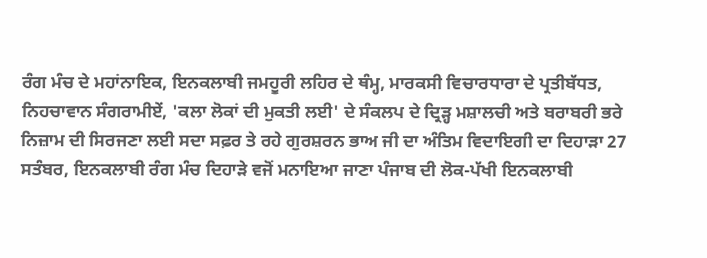ਰੰਗ ਮੰਚ ਦੇ ਮਹਾਂਨਾਇਕ, ਇਨਕਲਾਬੀ ਜਮਹੂਰੀ ਲਹਿਰ ਦੇ ਥੰਮ੍ਹ, ਮਾਰਕਸੀ ਵਿਚਾਰਧਾਰਾ ਦੇ ਪ੍ਰਤੀਬੱਧਤ, ਨਿਹਚਾਵਾਨ ਸੰਗਰਾਮੀਏਂ, 'ਕਲਾ ਲੋਕਾਂ ਦੀ ਮੁਕਤੀ ਲਈ' ਦੇ ਸੰਕਲਪ ਦੇ ਦ੍ਰਿੜ੍ਹ ਮਸ਼ਾਲਚੀ ਅਤੇ ਬਰਾਬਰੀ ਭਰੇ ਨਿਜ਼ਾਮ ਦੀ ਸਿਰਜਣਾ ਲਈ ਸਦਾ ਸਫ਼ਰ ਤੇ ਰਹੇ ਗੁਰਸ਼ਰਨ ਭਾਅ ਜੀ ਦਾ ਅੰਤਿਮ ਵਿਦਾਇਗੀ ਦਾ ਦਿਹਾੜਾ 27 ਸਤੰਬਰ, ਇਨਕਲਾਬੀ ਰੰਗ ਮੰਚ ਦਿਹਾੜੇ ਵਜੋਂ ਮਨਾਇਆ ਜਾਣਾ ਪੰਜਾਬ ਦੀ ਲੋਕ-ਪੱਖੀ ਇਨਕਲਾਬੀ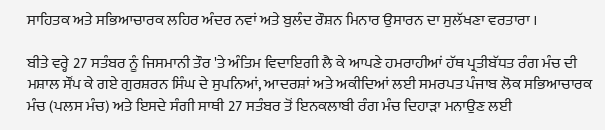ਸਾਹਿਤਕ ਅਤੇ ਸਭਿਆਚਾਰਕ ਲਹਿਰ ਅੰਦਰ ਨਵਾਂ ਅਤੇ ਬੁਲੰਦ ਰੌਸ਼ਨ ਮਿਨਾਰ ਉਸਾਰਨ ਦਾ ਸੁਲੱਖਣਾ ਵਰਤਾਰਾ ।

ਬੀਤੇ ਵਰ੍ਹੇ 27 ਸਤੰਬਰ ਨੂੰ ਜਿਸਮਾਨੀ ਤੌਰ 'ਤੇ ਅੰਤਿਮ ਵਿਦਾਇਗੀ ਲੈ ਕੇ ਆਪਣੇ ਹਮਰਾਹੀਆਂ ਹੱਥ ਪ੍ਰਤੀਬੱਧਤ ਰੰਗ ਮੰਚ ਦੀ ਮਸ਼ਾਲ ਸੌਂਪ ਕੇ ਗਏ ਗੁਰਸ਼ਰਨ ਸਿੰਘ ਦੇ ਸੁਪਨਿਆਂ, ਆਦਰਸ਼ਾਂ ਅਤੇ ਅਕੀਦਿਆਂ ਲਈ ਸਮਰਪਤ ਪੰਜਾਬ ਲੋਕ ਸਭਿਆਚਾਰਕ ਮੰਚ (ਪਲਸ ਮੰਚ) ਅਤੇ ਇਸਦੇ ਸੰਗੀ ਸਾਥੀ 27 ਸਤੰਬਰ ਤੋਂ ਇਨਕਲਾਬੀ ਰੰਗ ਮੰਚ ਦਿਹਾੜਾ ਮਨਾਉਣ ਲਈ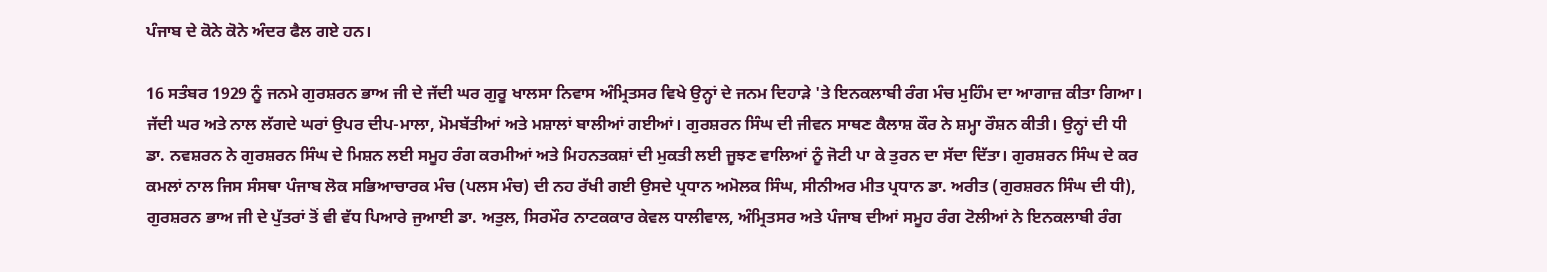ਪੰਜਾਬ ਦੇ ਕੋਨੇ ਕੋਨੇ ਅੰਦਰ ਫੈਲ ਗਏ ਹਨ।

16 ਸਤੰਬਰ 1929 ਨੂੰ ਜਨਮੇ ਗੁਰਸ਼ਰਨ ਭਾਅ ਜੀ ਦੇ ਜੱਦੀ ਘਰ ਗੁਰੂ ਖਾਲਸਾ ਨਿਵਾਸ ਅੰਮ੍ਰਿਤਸਰ ਵਿਖੇ ਉਨ੍ਹਾਂ ਦੇ ਜਨਮ ਦਿਹਾੜੇ 'ਤੇ ਇਨਕਲਾਬੀ ਰੰਗ ਮੰਚ ਮੁਹਿੰਮ ਦਾ ਆਗਾਜ਼ ਕੀਤਾ ਗਿਆ। ਜੱਦੀ ਘਰ ਅਤੇ ਨਾਲ ਲੱਗਦੇ ਘਰਾਂ ਉਪਰ ਦੀਪ-ਮਾਲਾ, ਮੋਮਬੱਤੀਆਂ ਅਤੇ ਮਸ਼ਾਲਾਂ ਬਾਲੀਆਂ ਗਈਆਂ। ਗੁਰਸ਼ਰਨ ਸਿੰਘ ਦੀ ਜੀਵਨ ਸਾਥਣ ਕੈਲਾਸ਼ ਕੌਰ ਨੇ ਸ਼ਮ੍ਹਾ ਰੌਸ਼ਨ ਕੀਤੀ। ਉਨ੍ਹਾਂ ਦੀ ਧੀ ਡਾ. ਨਵਸ਼ਰਨ ਨੇ ਗੁਰਸ਼ਰਨ ਸਿੰਘ ਦੇ ਮਿਸ਼ਨ ਲਈ ਸਮੂਹ ਰੰਗ ਕਰਮੀਆਂ ਅਤੇ ਮਿਹਨਤਕਸ਼ਾਂ ਦੀ ਮੁਕਤੀ ਲਈ ਜੂਝਣ ਵਾਲਿਆਂ ਨੂੰ ਜੋਟੀ ਪਾ ਕੇ ਤੁਰਨ ਦਾ ਸੱਦਾ ਦਿੱਤਾ। ਗੁਰਸ਼ਰਨ ਸਿੰਘ ਦੇ ਕਰ ਕਮਲਾਂ ਨਾਲ ਜਿਸ ਸੰਸਥਾ ਪੰਜਾਬ ਲੋਕ ਸਭਿਆਚਾਰਕ ਮੰਚ (ਪਲਸ ਮੰਚ) ਦੀ ਨਹ ਰੱਖੀ ਗਈ ਉਸਦੇ ਪ੍ਰਧਾਨ ਅਮੋਲਕ ਸਿੰਘ, ਸੀਨੀਅਰ ਮੀਤ ਪ੍ਰਧਾਨ ਡਾ. ਅਰੀਤ (ਗੁਰਸ਼ਰਨ ਸਿੰਘ ਦੀ ਧੀ), ਗੁਰਸ਼ਰਨ ਭਾਅ ਜੀ ਦੇ ਪੁੱਤਰਾਂ ਤੋਂ ਵੀ ਵੱਧ ਪਿਆਰੇ ਜੁਆਈ ਡਾ. ਅਤੁਲ, ਸਿਰਮੌਰ ਨਾਟਕਕਾਰ ਕੇਵਲ ਧਾਲੀਵਾਲ, ਅੰਮ੍ਰਿਤਸਰ ਅਤੇ ਪੰਜਾਬ ਦੀਆਂ ਸਮੂਹ ਰੰਗ ਟੋਲੀਆਂ ਨੇ ਇਨਕਲਾਬੀ ਰੰਗ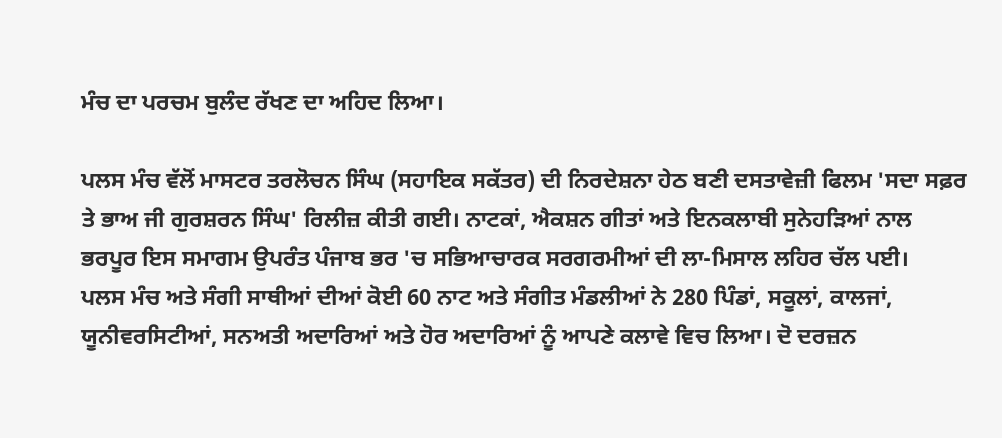ਮੰਚ ਦਾ ਪਰਚਮ ਬੁਲੰਦ ਰੱਖਣ ਦਾ ਅਹਿਦ ਲਿਆ।

ਪਲਸ ਮੰਚ ਵੱਲੋਂ ਮਾਸਟਰ ਤਰਲੋਚਨ ਸਿੰਘ (ਸਹਾਇਕ ਸਕੱਤਰ) ਦੀ ਨਿਰਦੇਸ਼ਨਾ ਹੇਠ ਬਣੀ ਦਸਤਾਵੇਜ਼ੀ ਫਿਲਮ 'ਸਦਾ ਸਫ਼ਰ ਤੇ ਭਾਅ ਜੀ ਗੁਰਸ਼ਰਨ ਸਿੰਘ' ਰਿਲੀਜ਼ ਕੀਤੀ ਗਈ। ਨਾਟਕਾਂ, ਐਕਸ਼ਨ ਗੀਤਾਂ ਅਤੇ ਇਨਕਲਾਬੀ ਸੁਨੇਹੜਿਆਂ ਨਾਲ ਭਰਪੂਰ ਇਸ ਸਮਾਗਮ ਉਪਰੰਤ ਪੰਜਾਬ ਭਰ 'ਚ ਸਭਿਆਚਾਰਕ ਸਰਗਰਮੀਆਂ ਦੀ ਲਾ-ਮਿਸਾਲ ਲਹਿਰ ਚੱਲ ਪਈ।
ਪਲਸ ਮੰਚ ਅਤੇ ਸੰਗੀ ਸਾਥੀਆਂ ਦੀਆਂ ਕੋਈ 60 ਨਾਟ ਅਤੇ ਸੰਗੀਤ ਮੰਡਲੀਆਂ ਨੇ 280 ਪਿੰਡਾਂ, ਸਕੂਲਾਂ, ਕਾਲਜਾਂ, ਯੂਨੀਵਰਸਿਟੀਆਂ, ਸਨਅਤੀ ਅਦਾਰਿਆਂ ਅਤੇ ਹੋਰ ਅਦਾਰਿਆਂ ਨੂੰ ਆਪਣੇ ਕਲਾਵੇ ਵਿਚ ਲਿਆ। ਦੋ ਦਰਜ਼ਨ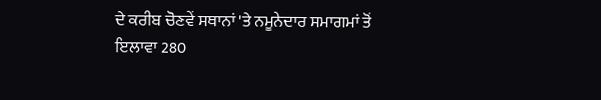ਦੇ ਕਰੀਬ ਚੋਣਵੇਂ ਸਥਾਨਾਂ 'ਤੇ ਨਮੂਨੇਦਾਰ ਸਮਾਗਮਾਂ ਤੋਂ ਇਲਾਵਾ 280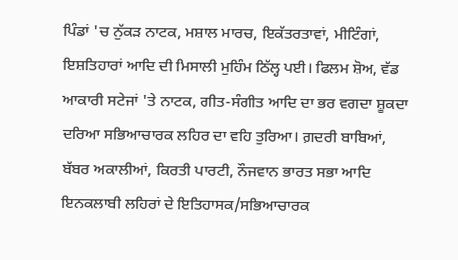ਪਿੰਡਾਂ 'ਚ ਨੁੱਕੜ ਨਾਟਕ, ਮਸ਼ਾਲ ਮਾਰਚ, ਇਕੱਤਰਤਾਵਾਂ, ਮੀਟਿੰਗਾਂ, ਇਸ਼ਤਿਹਾਰਾਂ ਆਦਿ ਦੀ ਮਿਸਾਲੀ ਮੁਹਿੰਮ ਠਿੱਲ੍ਹ ਪਈ। ਫਿਲਮ ਸ਼ੋਅ, ਵੱਡ ਆਕਾਰੀ ਸਟੇਜਾਂ 'ਤੇ ਨਾਟਕ, ਗੀਤ-ਸੰਗੀਤ ਆਦਿ ਦਾ ਭਰ ਵਗਦਾ ਸ਼ੂਕਦਾ ਦਰਿਆ ਸਭਿਆਚਾਰਕ ਲਹਿਰ ਦਾ ਵਹਿ ਤੁਰਿਆ। ਗ਼ਦਰੀ ਬਾਬਿਆਂ, ਬੱਬਰ ਅਕਾਲੀਆਂ, ਕਿਰਤੀ ਪਾਰਟੀ, ਨੌਜਵਾਨ ਭਾਰਤ ਸਭਾ ਆਦਿ ਇਨਕਲਾਬੀ ਲਹਿਰਾਂ ਦੇ ਇਤਿਹਾਸਕ/ਸਭਿਆਚਾਰਕ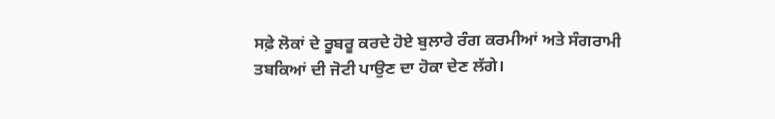ਸਫ਼ੇ ਲੋਕਾਂ ਦੇ ਰੂਬਰੂ ਕਰਦੇ ਹੋਏ ਬੁਲਾਰੇ ਰੰਗ ਕਰਮੀਆਂ ਅਤੇ ਸੰਗਰਾਮੀ ਤਬਕਿਆਂ ਦੀ ਜੋਟੀ ਪਾਉਣ ਦਾ ਹੋਕਾ ਦੇਣ ਲੱਗੇ।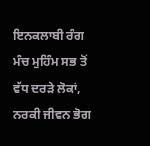ਇਨਕਲਾਬੀ ਰੰਗ ਮੰਚ ਮੁਹਿੰਮ ਸਭ ਤੋਂ ਵੱਧ ਦਰੜੇ ਲੋਕਾਂ, ਨਰਕੀ ਜੀਵਨ ਭੋਗ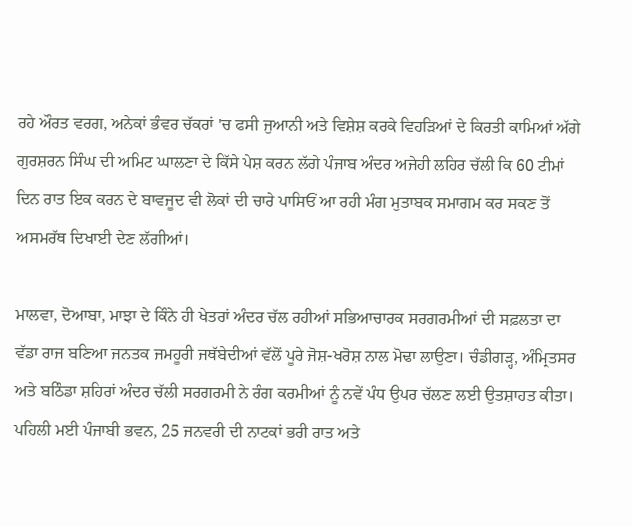ਰਹੇ ਔਰਤ ਵਰਗ, ਅਨੇਕਾਂ ਭੰਵਰ ਚੱਕਰਾਂ 'ਚ ਫਸੀ ਜੁਆਨੀ ਅਤੇ ਵਿਸ਼ੇਸ਼ ਕਰਕੇ ਵਿਹੜਿਆਂ ਦੇ ਕਿਰਤੀ ਕਾਮਿਆਂ ਅੱਗੇ ਗੁਰਸ਼ਰਨ ਸਿੰਘ ਦੀ ਅਮਿਟ ਘਾਲਣਾ ਦੇ ਕਿੱਸੇ ਪੇਸ਼ ਕਰਨ ਲੱਗੇ ਪੰਜਾਬ ਅੰਦਰ ਅਜੇਹੀ ਲਹਿਰ ਚੱਲੀ ਕਿ 60 ਟੀਮਾਂ ਦਿਨ ਰਾਤ ਇਕ ਕਰਨ ਦੇ ਬਾਵਜੂਦ ਵੀ ਲੋਕਾਂ ਦੀ ਚਾਰੇ ਪਾਸਿਓਂ ਆ ਰਹੀ ਮੰਗ ਮੁਤਾਬਕ ਸਮਾਗਮ ਕਰ ਸਕਣ ਤੋਂ ਅਸਮਰੱਥ ਦਿਖਾਈ ਦੇਣ ਲੱਗੀਆਂ।

ਮਾਲਵਾ, ਦੋਆਬਾ, ਮਾਝਾ ਦੇ ਕਿੰਨੇ ਹੀ ਖੇਤਰਾਂ ਅੰਦਰ ਚੱਲ ਰਹੀਆਂ ਸਭਿਆਚਾਰਕ ਸਰਗਰਮੀਆਂ ਦੀ ਸਫ਼ਲਤਾ ਦਾ ਵੱਡਾ ਰਾਜ ਬਣਿਆ ਜਨਤਕ ਜਮਹੂਰੀ ਜਥੱਬੇਦੀਆਂ ਵੱਲੋਂ ਪੂਰੇ ਜੋਸ਼-ਖਰੋਸ਼ ਨਾਲ ਮੋਢਾ ਲਾਉਣਾ। ਚੰਡੀਗੜ੍ਹ, ਅੰਮ੍ਰਿਤਸਰ ਅਤੇ ਬਠਿੰਡਾ ਸ਼ਹਿਰਾਂ ਅੰਦਰ ਚੱਲੀ ਸਰਗਰਮੀ ਨੇ ਰੰਗ ਕਰਮੀਆਂ ਨੂੰ ਨਵੇਂ ਪੰਧ ਉਪਰ ਚੱਲਣ ਲਈ ਉਤਸ਼ਾਹਤ ਕੀਤਾ। ਪਹਿਲੀ ਮਈ ਪੰਜਾਬੀ ਭਵਨ, 25 ਜਨਵਰੀ ਦੀ ਨਾਟਕਾਂ ਭਰੀ ਰਾਤ ਅਤੇ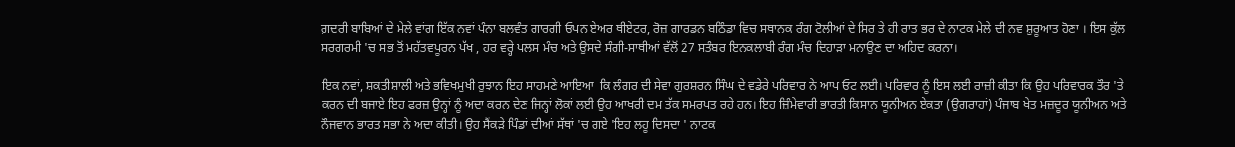ਗ਼ਦਰੀ ਬਾਬਿਆਂ ਦੇ ਮੇਲੇ ਵਾਂਗ ਇੱਕ ਨਵਾਂ ਪੰਨਾ ਬਲਵੰਤ ਗਾਰਗੀ ਓਪਨ ਏਅਰ ਥੀਏਟਰ, ਰੋਜ਼ ਗਾਰਡਨ ਬਠਿੰਡਾ ਵਿਚ ਸਥਾਨਕ ਰੰਗ ਟੋਲੀਆਂ ਦੇ ਸਿਰ ਤੇ ਹੀ ਰਾਤ ਭਰ ਦੇ ਨਾਟਕ ਮੇਲੇ ਦੀ ਨਵ ਸ਼ੁਰੂਆਤ ਹੋਣਾ । ਇਸ ਕੁੱਲ ਸਰਗਰਮੀ 'ਚ ਸਭ ਤੋਂ ਮਹੱਤਵਪੂਰਨ ਪੱਖ , ਹਰ ਵਰ੍ਹੇ ਪਲਸ ਮੰਚ ਅਤੇ ਉਸਦੇ ਸੰਗੀ-ਸਾਥੀਆਂ ਵੱਲੋਂ 27 ਸਤੰਬਰ ਇਨਕਲਾਬੀ ਰੰਗ ਮੰਚ ਦਿਹਾੜਾ ਮਨਾਉਣ ਦਾ ਅਹਿਦ ਕਰਨਾ।

ਇਕ ਨਵਾਂ, ਸ਼ਕਤੀਸ਼ਾਲੀ ਅਤੇ ਭਵਿਖਮੁਖੀ ਰੁਝਾਨ ਇਹ ਸਾਹਮਣੇ ਆਇਆ  ਕਿ ਲੰਗਰ ਦੀ ਸੇਵਾ ਗੁਰਸ਼ਰਨ ਸਿੰਘ ਦੇ ਵਡੇਰੇ ਪਰਿਵਾਰ ਨੇ ਆਪ ਓਟ ਲਈ। ਪਰਿਵਾਰ ਨੂੰ ਇਸ ਲਈ ਰਾਜ਼ੀ ਕੀਤਾ ਕਿ ਉਹ ਪਰਿਵਾਰਕ ਤੌਰ 'ਤੇ ਕਰਨ ਦੀ ਬਜਾਏ ਇਹ ਫਰਜ਼ ਉਨ੍ਹਾਂ ਨੂੰ ਅਦਾ ਕਰਨ ਦੇਣ ਜਿਨ੍ਹਾਂ ਲੋਕਾਂ ਲਈ ਉਹ ਆਖਰੀ ਦਮ ਤੱਕ ਸਮਰਪਤ ਰਹੇ ਹਨ। ਇਹ ਜ਼ਿੰਮੇਵਾਰੀ ਭਾਰਤੀ ਕਿਸਾਨ ਯੂਨੀਅਨ ਏਕਤਾ (ਉਗਰਾਹਾਂ) ਪੰਜਾਬ ਖੇਤ ਮਜ਼ਦੂਰ ਯੂਨੀਅਨ ਅਤੇ ਨੌਜਵਾਨ ਭਾਰਤ ਸਭਾ ਨੇ ਅਦਾ ਕੀਤੀ। ਉਹ ਸੈਂਕੜੇ ਪਿੰਡਾਂ ਦੀਆਂ ਸੱਥਾਂ 'ਚ ਗਏ 'ਇਹ ਲਹੂ ਦਿਸਦਾ ' ਨਾਟਕ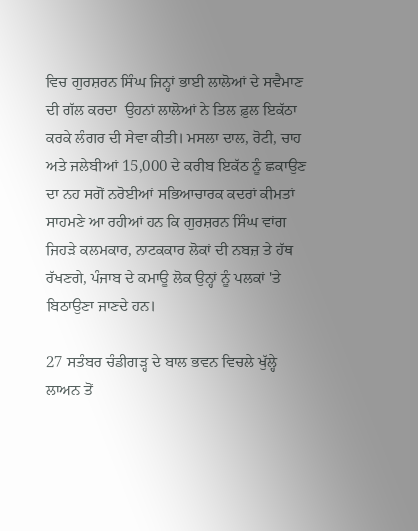ਵਿਚ ਗੁਰਸ਼ਰਨ ਸਿੰਘ ਜਿਨ੍ਹਾਂ ਭਾਈ ਲਾਲੋਆਂ ਦੇ ਸਵੈਮਾਣ ਦੀ ਗੱਲ ਕਰਦਾ  ਉਹਨਾਂ ਲਾਲੋਆਂ ਨੇ ਤਿਲ ਫ਼ੁਲ ਇਕੱਠਾ ਕਰਕੇ ਲੰਗਰ ਦੀ ਸੇਵਾ ਕੀਤੀ। ਮਸਲਾ ਦਾਲ, ਰੋਟੀ, ਚਾਹ ਅਤੇ ਜਲੇਬੀਆਂ 15,000 ਦੇ ਕਰੀਬ ਇਕੱਠ ਨੂੰ ਛਕਾਉਣ ਦਾ ਨਹ ਸਗੋਂ ਨਰੋਈਆਂ ਸਭਿਆਚਾਰਕ ਕਦਰਾਂ ਕੀਮਤਾਂ ਸਾਹਮਣੇ ਆ ਰਹੀਆਂ ਹਨ ਕਿ ਗੁਰਸ਼ਰਨ ਸਿੰਘ ਵਾਂਗ ਜਿਹੜੇ ਕਲਮਕਾਰ, ਨਾਟਕਕਾਰ ਲੋਕਾਂ ਦੀ ਨਬਜ਼ ਤੇ ਹੱਥ ਰੱਖਣਗੇ, ਪੰਜਾਬ ਦੇ ਕਮਾਊ ਲੋਕ ਉਨ੍ਹਾਂ ਨੂੰ ਪਲਕਾਂ 'ਤੇ ਬਿਠਾਉਣਾ ਜਾਣਦੇ ਹਨ।

27 ਸਤੰਬਰ ਚੰਡੀਗੜ੍ਹ ਦੇ ਬਾਲ ਭਵਨ ਵਿਚਲੇ ਖੁੱਲ੍ਹੇ ਲਾਅਨ ਤੋਂ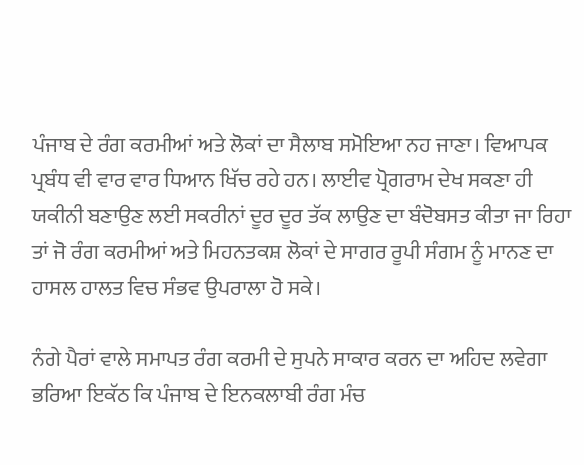ਪੰਜਾਬ ਦੇ ਰੰਗ ਕਰਮੀਆਂ ਅਤੇ ਲੋਕਾਂ ਦਾ ਸੈਲਾਬ ਸਮੋਇਆ ਨਹ ਜਾਣਾ। ਵਿਆਪਕ ਪ੍ਰਬੰਧ ਵੀ ਵਾਰ ਵਾਰ ਧਿਆਨ ਖਿੱਚ ਰਹੇ ਹਨ। ਲਾਈਵ ਪ੍ਰੋਗਰਾਮ ਦੇਖ ਸਕਣਾ ਹੀ ਯਕੀਨੀ ਬਣਾਉਣ ਲਈ ਸਕਰੀਨਾਂ ਦੂਰ ਦੂਰ ਤੱਕ ਲਾਉਣ ਦਾ ਬੰਦੋਬਸਤ ਕੀਤਾ ਜਾ ਰਿਹਾ  ਤਾਂ ਜੋ ਰੰਗ ਕਰਮੀਆਂ ਅਤੇ ਮਿਹਨਤਕਸ਼ ਲੋਕਾਂ ਦੇ ਸਾਗਰ ਰੂਪੀ ਸੰਗਮ ਨੂੰ ਮਾਨਣ ਦਾ ਹਾਸਲ ਹਾਲਤ ਵਿਚ ਸੰਭਵ ਉਪਰਾਲਾ ਹੋ ਸਕੇ।

ਨੰਗੇ ਪੈਰਾਂ ਵਾਲੇ ਸਮਾਪਤ ਰੰਗ ਕਰਮੀ ਦੇ ਸੁਪਨੇ ਸਾਕਾਰ ਕਰਨ ਦਾ ਅਹਿਦ ਲਵੇਗਾ ਭਰਿਆ ਇਕੱਠ ਕਿ ਪੰਜਾਬ ਦੇ ਇਨਕਲਾਬੀ ਰੰਗ ਮੰਚ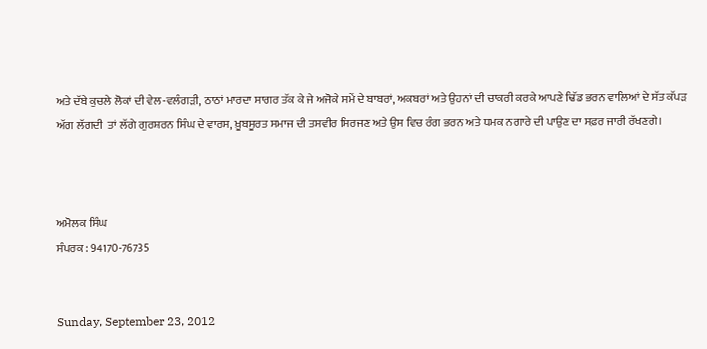ਅਤੇ ਦੱਬੇ ਕੁਚਲੇ ਲੋਕਾਂ ਦੀ ਵੇਲ-ਵਲੰਗੜੀ, ਠਾਠਾਂ ਮਾਰਦਾ ਸਾਗਰ ਤੱਕ ਕੇ ਜੇ ਅਜੋਕੇ ਸਮੇਂ ਦੇ ਬਾਬਰਾਂ, ਅਕਬਰਾਂ ਅਤੇ ਉਹਨਾਂ ਦੀ ਚਾਕਰੀ ਕਰਕੇ ਆਪਣੇ ਢਿੱਡ ਭਰਨ ਵਾਲਿਆਂ ਦੇ ਸੱਤ ਕੱਪੜ ਅੱਗ ਲੱਗਦੀ  ਤਾਂ ਲੱਗੇ ਗੁਰਸ਼ਰਨ ਸਿੰਘ ਦੇ ਵਾਰਸ, ਖ਼ੂਬਸੂਰਤ ਸਮਾਜ ਦੀ ਤਸਵੀਰ ਸਿਰਜਣ ਅਤੇ ਉਸ ਵਿਚ ਰੰਗ ਭਰਨ ਅਤੇ ਧਮਕ ਨਗਾਰੇ ਦੀ ਪਾਉਣ ਦਾ ਸਫ਼ਰ ਜਾਰੀ ਰੱਖਣਗੇ।



ਅਮੋਲਕ ਸਿੰਘ
ਸੰਪਰਕ : 94170-76735


Sunday, September 23, 2012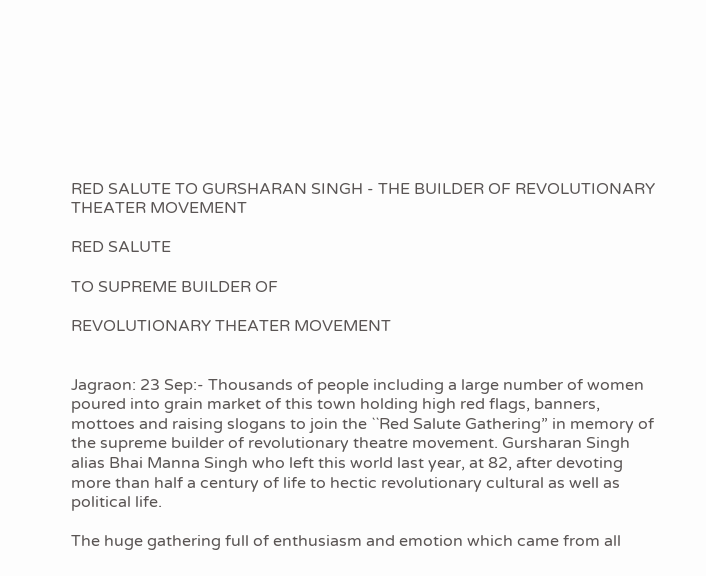RED SALUTE TO GURSHARAN SINGH - THE BUILDER OF REVOLUTIONARY THEATER MOVEMENT

RED SALUTE

TO SUPREME BUILDER OF

REVOLUTIONARY THEATER MOVEMENT


Jagraon: 23 Sep:- Thousands of people including a large number of women poured into grain market of this town holding high red flags, banners, mottoes and raising slogans to join the ``Red Salute Gathering” in memory of the supreme builder of revolutionary theatre movement. Gursharan Singh alias Bhai Manna Singh who left this world last year, at 82, after devoting more than half a century of life to hectic revolutionary cultural as well as political life.

The huge gathering full of enthusiasm and emotion which came from all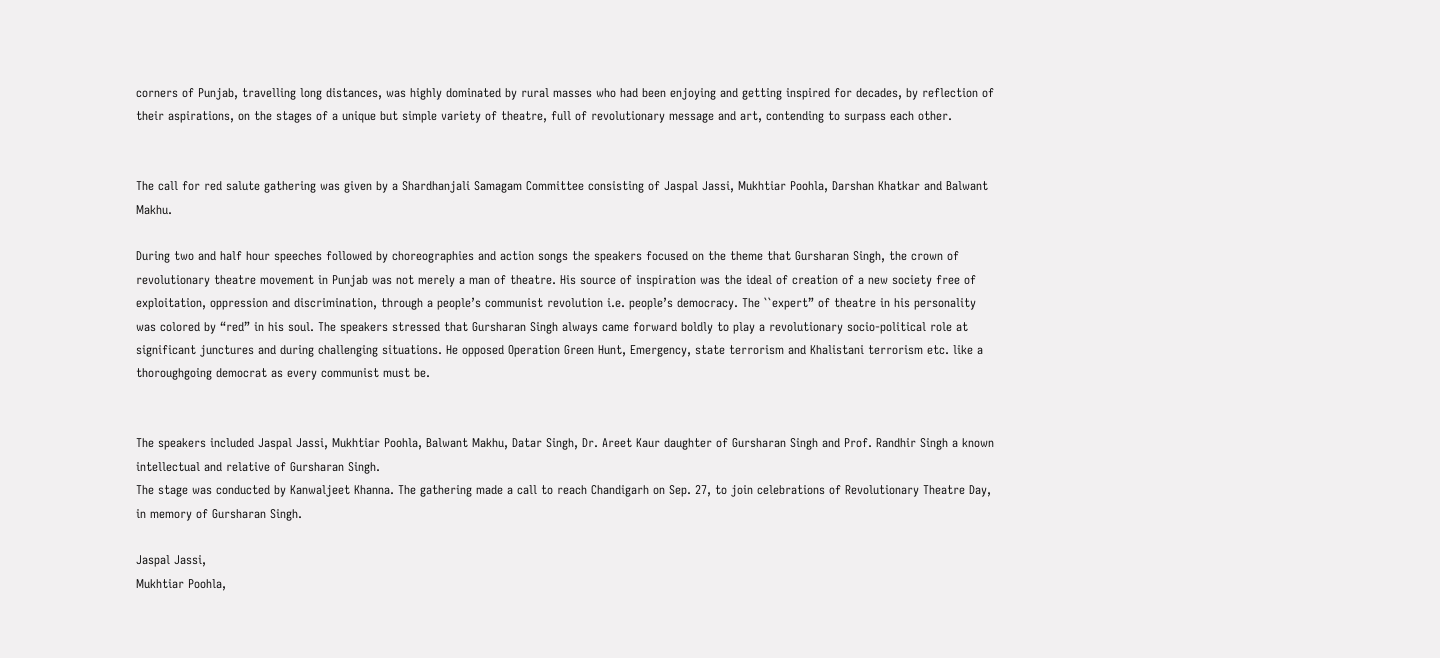corners of Punjab, travelling long distances, was highly dominated by rural masses who had been enjoying and getting inspired for decades, by reflection of their aspirations, on the stages of a unique but simple variety of theatre, full of revolutionary message and art, contending to surpass each other.


The call for red salute gathering was given by a Shardhanjali Samagam Committee consisting of Jaspal Jassi, Mukhtiar Poohla, Darshan Khatkar and Balwant Makhu.

During two and half hour speeches followed by choreographies and action songs the speakers focused on the theme that Gursharan Singh, the crown of revolutionary theatre movement in Punjab was not merely a man of theatre. His source of inspiration was the ideal of creation of a new society free of exploitation, oppression and discrimination, through a people’s communist revolution i.e. people’s democracy. The ``expert” of theatre in his personality was colored by “red” in his soul. The speakers stressed that Gursharan Singh always came forward boldly to play a revolutionary socio-political role at significant junctures and during challenging situations. He opposed Operation Green Hunt, Emergency, state terrorism and Khalistani terrorism etc. like a thoroughgoing democrat as every communist must be.


The speakers included Jaspal Jassi, Mukhtiar Poohla, Balwant Makhu, Datar Singh, Dr. Areet Kaur daughter of Gursharan Singh and Prof. Randhir Singh a known intellectual and relative of Gursharan Singh.
The stage was conducted by Kanwaljeet Khanna. The gathering made a call to reach Chandigarh on Sep. 27, to join celebrations of Revolutionary Theatre Day, in memory of Gursharan Singh.

Jaspal Jassi,
Mukhtiar Poohla,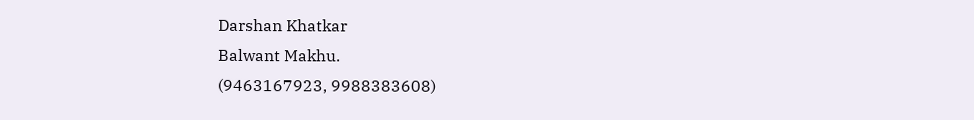Darshan Khatkar
Balwant Makhu.
(9463167923, 9988383608)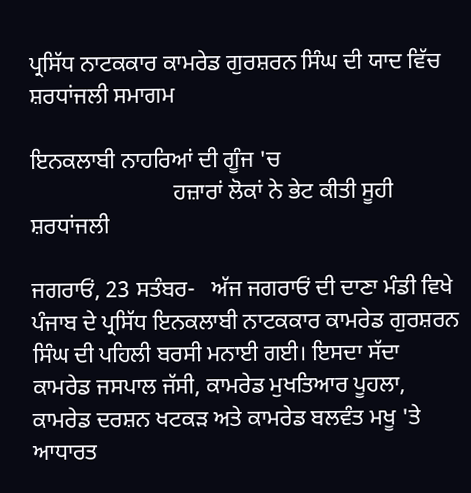ਪ੍ਰਸਿੱਧ ਨਾਟਕਕਾਰ ਕਾਮਰੇਡ ਗੁਰਸ਼ਰਨ ਸਿੰਘ ਦੀ ਯਾਦ ਵਿੱਚ ਸ਼ਰਧਾਂਜਲੀ ਸਮਾਗਮ

ਇਨਕਲਾਬੀ ਨਾਹਰਿਆਂ ਦੀ ਗੂੰਜ 'ਚ
                         ਹਜ਼ਾਰਾਂ ਲੋਕਾਂ ਨੇ ਭੇਟ ਕੀਤੀ ਸੂਹੀ ਸ਼ਰਧਾਂਜਲੀ

ਜਗਰਾਓਂ, 23 ਸਤੰਬਰ-   ਅੱਜ ਜਗਰਾਓਂ ਦੀ ਦਾਣਾ ਮੰਡੀ ਵਿਖੇ ਪੰਜਾਬ ਦੇ ਪ੍ਰਸਿੱਧ ਇਨਕਲਾਬੀ ਨਾਟਕਕਾਰ ਕਾਮਰੇਡ ਗੁਰਸ਼ਰਨ ਸਿੰਘ ਦੀ ਪਹਿਲੀ ਬਰਸੀ ਮਨਾਈ ਗਈ। ਇਸਦਾ ਸੱਦਾ ਕਾਮਰੇਡ ਜਸਪਾਲ ਜੱਸੀ, ਕਾਮਰੇਡ ਮੁਖਤਿਆਰ ਪੂਹਲਾ, ਕਾਮਰੇਡ ਦਰਸ਼ਨ ਖਟਕੜ ਅਤੇ ਕਾਮਰੇਡ ਬਲਵੰਤ ਮਖੂ 'ਤੇ ਆਧਾਰਤ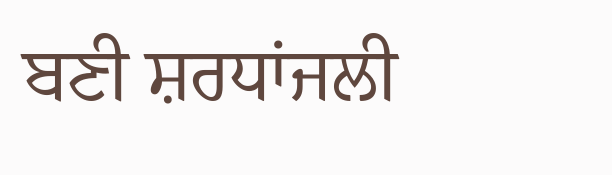ਬਣੀ ਸ਼ਰਧਾਂਜਲੀ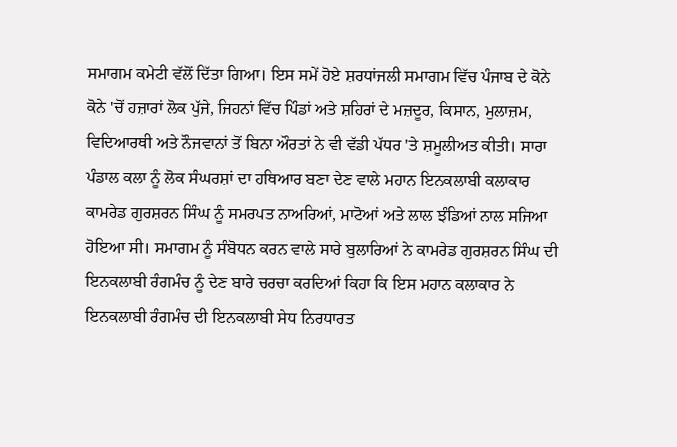ਸਮਾਗਮ ਕਮੇਟੀ ਵੱਲੋਂ ਦਿੱਤਾ ਗਿਆ। ਇਸ ਸਮੇਂ ਹੋਏ ਸ਼ਰਧਾਂਜਲੀ ਸਮਾਗਮ ਵਿੱਚ ਪੰਜਾਬ ਦੇ ਕੋਨੇ ਕੋਨੇ 'ਚੋਂ ਹਜ਼ਾਰਾਂ ਲੋਕ ਪੁੱਜੇ, ਜਿਹਨਾਂ ਵਿੱਚ ਪਿੰਡਾਂ ਅਤੇ ਸ਼ਹਿਰਾਂ ਦੇ ਮਜ਼ਦੂਰ, ਕਿਸਾਨ, ਮੁਲਾਜ਼ਮ, ਵਿਦਿਆਰਥੀ ਅਤੇ ਨੌਜਵਾਨਾਂ ਤੋਂ ਬਿਨਾ ਔਰਤਾਂ ਨੇ ਵੀ ਵੱਡੀ ਪੱਧਰ 'ਤੇ ਸ਼ਮੂਲੀਅਤ ਕੀਤੀ। ਸਾਰਾ ਪੰਡਾਲ ਕਲਾ ਨੂੰ ਲੋਕ ਸੰਘਰਸ਼ਾਂ ਦਾ ਹਥਿਆਰ ਬਣਾ ਦੇਣ ਵਾਲੇ ਮਹਾਨ ਇਨਕਲਾਬੀ ਕਲਾਕਾਰ ਕਾਮਰੇਡ ਗੁਰਸ਼ਰਨ ਸਿੰਘ ਨੂੰ ਸਮਰਪਤ ਨਾਅਰਿਆਂ, ਮਾਟੋਆਂ ਅਤੇ ਲਾਲ ਝੰਡਿਆਂ ਨਾਲ ਸਜਿਆ ਹੋਇਆ ਸੀ। ਸਮਾਗਮ ਨੂੰ ਸੰਬੋਧਨ ਕਰਨ ਵਾਲੇ ਸਾਰੇ ਬੁਲਾਰਿਆਂ ਨੇ ਕਾਮਰੇਡ ਗੁਰਸ਼ਰਨ ਸਿੰਘ ਦੀ ਇਨਕਲਾਬੀ ਰੰਗਮੰਚ ਨੂੰ ਦੇਣ ਬਾਰੇ ਚਰਚਾ ਕਰਦਿਆਂ ਕਿਹਾ ਕਿ ਇਸ ਮਹਾਨ ਕਲਾਕਾਰ ਨੇ ਇਨਕਲਾਬੀ ਰੰਗਮੰਚ ਦੀ ਇਨਕਲਾਬੀ ਸੇਧ ਨਿਰਧਾਰਤ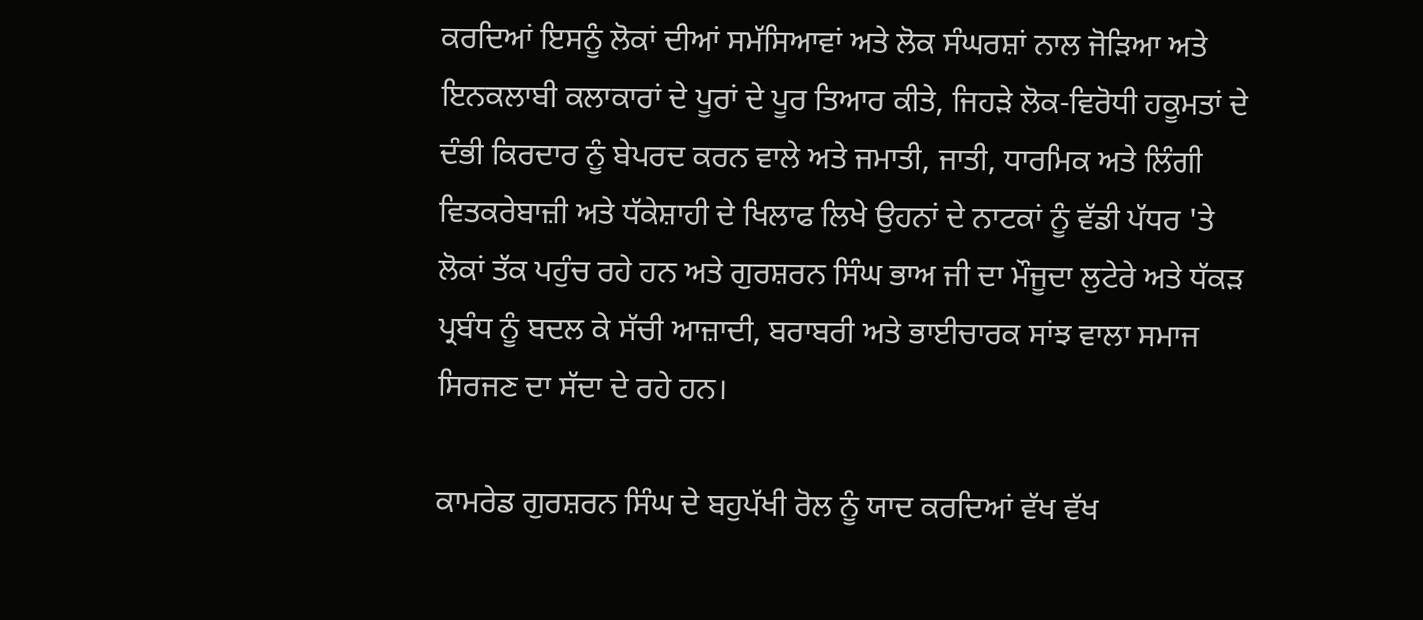ਕਰਦਿਆਂ ਇਸਨੂੰ ਲੋਕਾਂ ਦੀਆਂ ਸਮੱਸਿਆਵਾਂ ਅਤੇ ਲੋਕ ਸੰਘਰਸ਼ਾਂ ਨਾਲ ਜੋੜਿਆ ਅਤੇ ਇਨਕਲਾਬੀ ਕਲਾਕਾਰਾਂ ਦੇ ਪੂਰਾਂ ਦੇ ਪੂਰ ਤਿਆਰ ਕੀਤੇ, ਜਿਹੜੇ ਲੋਕ-ਵਿਰੋਧੀ ਹਕੂਮਤਾਂ ਦੇ ਦੰਭੀ ਕਿਰਦਾਰ ਨੂੰ ਬੇਪਰਦ ਕਰਨ ਵਾਲੇ ਅਤੇ ਜਮਾਤੀ, ਜਾਤੀ, ਧਾਰਮਿਕ ਅਤੇ ਲਿੰਗੀ ਵਿਤਕਰੇਬਾਜ਼ੀ ਅਤੇ ਧੱਕੇਸ਼ਾਹੀ ਦੇ ਖਿਲਾਫ ਲਿਖੇ ਉਹਨਾਂ ਦੇ ਨਾਟਕਾਂ ਨੂੰ ਵੱਡੀ ਪੱਧਰ 'ਤੇ ਲੋਕਾਂ ਤੱਕ ਪਹੁੰਚ ਰਹੇ ਹਨ ਅਤੇ ਗੁਰਸ਼ਰਨ ਸਿੰਘ ਭਾਅ ਜੀ ਦਾ ਮੌਜੂਦਾ ਲੁਟੇਰੇ ਅਤੇ ਧੱਕੜ ਪ੍ਰਬੰਧ ਨੂੰ ਬਦਲ ਕੇ ਸੱਚੀ ਆਜ਼ਾਦੀ, ਬਰਾਬਰੀ ਅਤੇ ਭਾਈਚਾਰਕ ਸਾਂਝ ਵਾਲਾ ਸਮਾਜ ਸਿਰਜਣ ਦਾ ਸੱਦਾ ਦੇ ਰਹੇ ਹਨ।

ਕਾਮਰੇਡ ਗੁਰਸ਼ਰਨ ਸਿੰਘ ਦੇ ਬਹੁਪੱਖੀ ਰੋਲ ਨੂੰ ਯਾਦ ਕਰਦਿਆਂ ਵੱਖ ਵੱਖ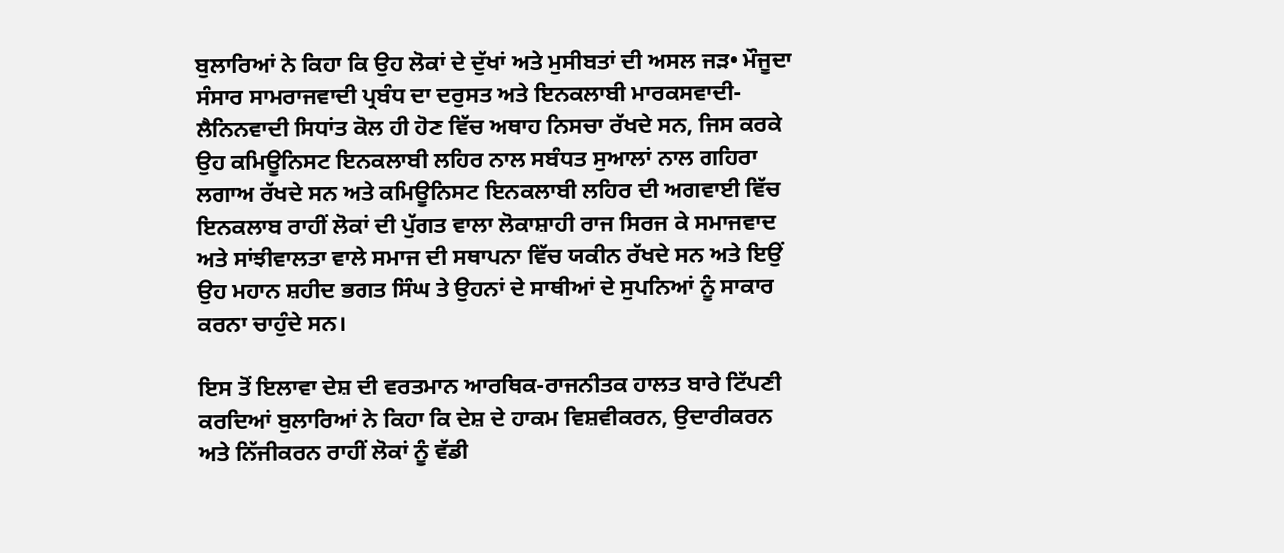ਬੁਲਾਰਿਆਂ ਨੇ ਕਿਹਾ ਕਿ ਉਹ ਲੋਕਾਂ ਦੇ ਦੁੱਖਾਂ ਅਤੇ ਮੁਸੀਬਤਾਂ ਦੀ ਅਸਲ ਜੜ• ਮੌਜੂਦਾ ਸੰਸਾਰ ਸਾਮਰਾਜਵਾਦੀ ਪ੍ਰਬੰਧ ਦਾ ਦਰੁਸਤ ਅਤੇ ਇਨਕਲਾਬੀ ਮਾਰਕਸਵਾਦੀ-ਲੈਨਿਨਵਾਦੀ ਸਿਧਾਂਤ ਕੋਲ ਹੀ ਹੋਣ ਵਿੱਚ ਅਥਾਹ ਨਿਸਚਾ ਰੱਖਦੇ ਸਨ, ਜਿਸ ਕਰਕੇ ਉਹ ਕਮਿਊਨਿਸਟ ਇਨਕਲਾਬੀ ਲਹਿਰ ਨਾਲ ਸਬੰਧਤ ਸੁਆਲਾਂ ਨਾਲ ਗਹਿਰਾ ਲਗਾਅ ਰੱਖਦੇ ਸਨ ਅਤੇ ਕਮਿਊਨਿਸਟ ਇਨਕਲਾਬੀ ਲਹਿਰ ਦੀ ਅਗਵਾਈ ਵਿੱਚ ਇਨਕਲਾਬ ਰਾਹੀਂ ਲੋਕਾਂ ਦੀ ਪੁੱਗਤ ਵਾਲਾ ਲੋਕਾਸ਼ਾਹੀ ਰਾਜ ਸਿਰਜ ਕੇ ਸਮਾਜਵਾਦ ਅਤੇ ਸਾਂਝੀਵਾਲਤਾ ਵਾਲੇ ਸਮਾਜ ਦੀ ਸਥਾਪਨਾ ਵਿੱਚ ਯਕੀਨ ਰੱਖਦੇ ਸਨ ਅਤੇ ਇਉਂ ਉਹ ਮਹਾਨ ਸ਼ਹੀਦ ਭਗਤ ਸਿੰਘ ਤੇ ਉਹਨਾਂ ਦੇ ਸਾਥੀਆਂ ਦੇ ਸੁਪਨਿਆਂ ਨੂੰ ਸਾਕਾਰ ਕਰਨਾ ਚਾਹੁੰਦੇ ਸਨ।

ਇਸ ਤੋਂ ਇਲਾਵਾ ਦੇਸ਼ ਦੀ ਵਰਤਮਾਨ ਆਰਥਿਕ-ਰਾਜਨੀਤਕ ਹਾਲਤ ਬਾਰੇ ਟਿੱਪਣੀ ਕਰਦਿਆਂ ਬੁਲਾਰਿਆਂ ਨੇ ਕਿਹਾ ਕਿ ਦੇਸ਼ ਦੇ ਹਾਕਮ ਵਿਸ਼ਵੀਕਰਨ, ਉਦਾਰੀਕਰਨ ਅਤੇ ਨਿੱਜੀਕਰਨ ਰਾਹੀਂ ਲੋਕਾਂ ਨੂੰ ਵੱਡੀ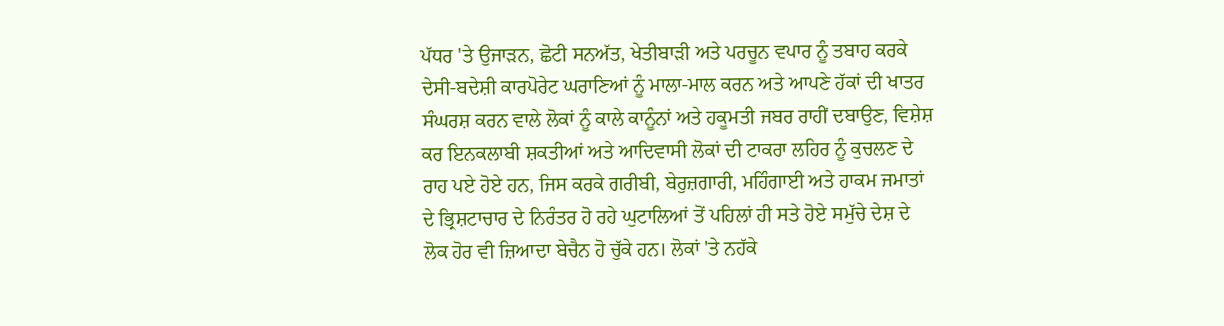ਪੱਧਰ 'ਤੇ ਉਜਾੜਨ, ਛੋਟੀ ਸਨਅੱਤ, ਖੇਤੀਬਾੜੀ ਅਤੇ ਪਰਚੂਨ ਵਪਾਰ ਨੂੰ ਤਬਾਹ ਕਰਕੇ ਦੇਸੀ-ਬਦੇਸ਼ੀ ਕਾਰਪੋਰੇਟ ਘਰਾਣਿਆਂ ਨੂੰ ਮਾਲਾ-ਮਾਲ ਕਰਨ ਅਤੇ ਆਪਣੇ ਹੱਕਾਂ ਦੀ ਖਾਤਰ ਸੰਘਰਸ਼ ਕਰਨ ਵਾਲੇ ਲੋਕਾਂ ਨੂੰ ਕਾਲੇ ਕਾਨੂੰਨਾਂ ਅਤੇ ਹਕੂਮਤੀ ਜਬਰ ਰਾਹੀਂ ਦਬਾਉਣ, ਵਿਸ਼ੇਸ਼ ਕਰ ਇਨਕਲਾਬੀ ਸ਼ਕਤੀਆਂ ਅਤੇ ਆਦਿਵਾਸੀ ਲੋਕਾਂ ਦੀ ਟਾਕਰਾ ਲਹਿਰ ਨੂੰ ਕੁਚਲਣ ਦੇ ਰਾਹ ਪਏ ਹੋਏ ਹਨ, ਜਿਸ ਕਰਕੇ ਗਰੀਬੀ, ਬੇਰੁਜ਼ਗਾਰੀ, ਮਹਿੰਗਾਈ ਅਤੇ ਹਾਕਮ ਜਮਾਤਾਂ ਦੇ ਭ੍ਰਿਸ਼ਟਾਚਾਰ ਦੇ ਨਿਰੰਤਰ ਹੋ ਰਹੇ ਘੁਟਾਲਿਆਂ ਤੋਂ ਪਹਿਲਾਂ ਹੀ ਸਤੇ ਹੋਏ ਸਮੁੱਚੇ ਦੇਸ਼ ਦੇ ਲੋਕ ਹੋਰ ਵੀ ਜ਼ਿਆਦਾ ਬੇਚੈਨ ਹੋ ਚੁੱਕੇ ਹਨ। ਲੋਕਾਂ 'ਤੇ ਨਹੱਕੇ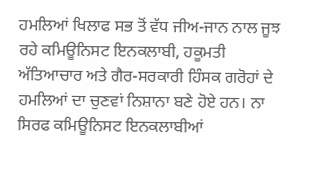ਹਮਲਿਆਂ ਖਿਲਾਫ ਸਭ ਤੋਂ ਵੱਧ ਜੀਅ-ਜਾਨ ਨਾਲ ਜੂਝ ਰਹੇ ਕਮਿਊਨਿਸਟ ਇਨਕਲਾਬੀ, ਹਕੂਮਤੀ ਅੱਤਿਆਚਾਰ ਅਤੇ ਗੈਰ-ਸਰਕਾਰੀ ਹਿੰਸਕ ਗਰੋਹਾਂ ਦੇ ਹਮਲਿਆਂ ਦਾ ਚੁਣਵਾਂ ਨਿਸ਼ਾਨਾ ਬਣੇ ਹੋਏ ਹਨ। ਨਾ ਸਿਰਫ ਕਮਿਊਨਿਸਟ ਇਨਕਲਾਬੀਆਂ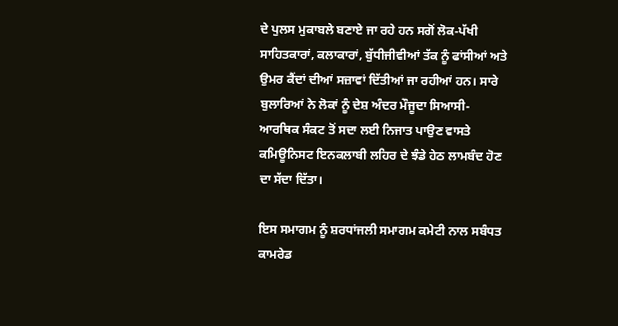ਦੇ ਪੁਲਸ ਮੁਕਾਬਲੇ ਬਣਾਏ ਜਾ ਰਹੇ ਹਨ ਸਗੋਂ ਲੋਕ-ਪੱਖੀ ਸਾਹਿਤਕਾਰਾਂ, ਕਲਾਕਾਰਾਂ, ਬੁੱਧੀਜੀਵੀਆਂ ਤੱਕ ਨੂੰ ਫਾਂਸੀਆਂ ਅਤੇ ਉਮਰ ਕੈਂਦਾਂ ਦੀਆਂ ਸਜ਼ਾਵਾਂ ਦਿੱਤੀਆਂ ਜਾ ਰਹੀਆਂ ਹਨ। ਸਾਰੇ ਬੁਲਾਰਿਆਂ ਨੇ ਲੋਕਾਂ ਨੂੰ ਦੇਸ਼ ਅੰਦਰ ਮੌਜੂਦਾ ਸਿਆਸੀ-ਆਰਥਿਕ ਸੰਕਟ ਤੋਂ ਸਦਾ ਲਈ ਨਿਜਾਤ ਪਾਉਣ ਵਾਸਤੇ ਕਮਿਊਨਿਸਟ ਇਨਕਲਾਬੀ ਲਹਿਰ ਦੇ ਝੰਡੇ ਹੇਠ ਲਾਮਬੰਦ ਹੋਣ ਦਾ ਸੱਦਾ ਦਿੱਤਾ।

ਇਸ ਸਮਾਗਮ ਨੂੰ ਸ਼ਰਧਾਂਜਲੀ ਸਮਾਗਮ ਕਮੇਟੀ ਨਾਲ ਸਬੰਧਤ ਕਾਮਰੇਡ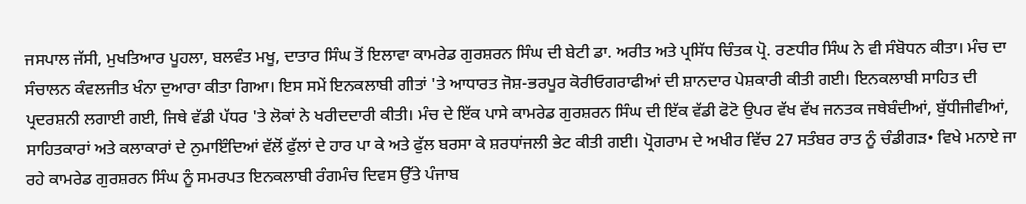ਜਸਪਾਲ ਜੱਸੀ, ਮੁਖਤਿਆਰ ਪੂਹਲਾ, ਬਲਵੰਤ ਮਖੂ, ਦਾਤਾਰ ਸਿੰਘ ਤੋਂ ਇਲਾਵਾ ਕਾਮਰੇਡ ਗੁਰਸ਼ਰਨ ਸਿੰਘ ਦੀ ਬੇਟੀ ਡਾ. ਅਰੀਤ ਅਤੇ ਪ੍ਰਸਿੱਧ ਚਿੰਤਕ ਪ੍ਰੋ. ਰਣਧੀਰ ਸਿੰਘ ਨੇ ਵੀ ਸੰਬੋਧਨ ਕੀਤਾ। ਮੰਚ ਦਾ ਸੰਚਾਲਨ ਕੰਵਲਜੀਤ ਖੰਨਾ ਦੁਆਰਾ ਕੀਤਾ ਗਿਆ। ਇਸ ਸਮੇਂ ਇਨਕਲਾਬੀ ਗੀਤਾਂ 'ਤੇ ਆਧਾਰਤ ਜੋਸ਼-ਭਰਪੂਰ ਕੋਰੀਓਗਰਾਫੀਆਂ ਦੀ ਸ਼ਾਨਦਾਰ ਪੇਸ਼ਕਾਰੀ ਕੀਤੀ ਗਈ। ਇਨਕਲਾਬੀ ਸਾਹਿਤ ਦੀ ਪ੍ਰਦਰਸ਼ਨੀ ਲਗਾਈ ਗਈ, ਜਿਥੇ ਵੱਡੀ ਪੱਧਰ 'ਤੇ ਲੋਕਾਂ ਨੇ ਖਰੀਦਦਾਰੀ ਕੀਤੀ। ਮੰਚ ਦੇ ਇੱਕ ਪਾਸੇ ਕਾਮਰੇਡ ਗੁਰਸ਼ਰਨ ਸਿੰਘ ਦੀ ਇੱਕ ਵੱਡੀ ਫੋਟੋ ਉਪਰ ਵੱਖ ਵੱਖ ਜਨਤਕ ਜਥੇਬੰਦੀਆਂ, ਬੁੱਧੀਜੀਵੀਆਂ, ਸਾਹਿਤਕਾਰਾਂ ਅਤੇ ਕਲਾਕਾਰਾਂ ਦੇ ਨੁਮਾਇੰਦਿਆਂ ਵੱਲੋਂ ਫੁੱਲਾਂ ਦੇ ਹਾਰ ਪਾ ਕੇ ਅਤੇ ਫੁੱਲ ਬਰਸਾ ਕੇ ਸ਼ਰਧਾਂਜਲੀ ਭੇਟ ਕੀਤੀ ਗਈ। ਪ੍ਰੋਗਰਾਮ ਦੇ ਅਖੀਰ ਵਿੱਚ 27 ਸਤੰਬਰ ਰਾਤ ਨੂੰ ਚੰਡੀਗੜ• ਵਿਖੇ ਮਨਾਏ ਜਾ ਰਹੇ ਕਾਮਰੇਡ ਗੁਰਸ਼ਰਨ ਸਿੰਘ ਨੂੰ ਸਮਰਪਤ ਇਨਕਲਾਬੀ ਰੰਗਮੰਚ ਦਿਵਸ ਉੱਤੇ ਪੰਜਾਬ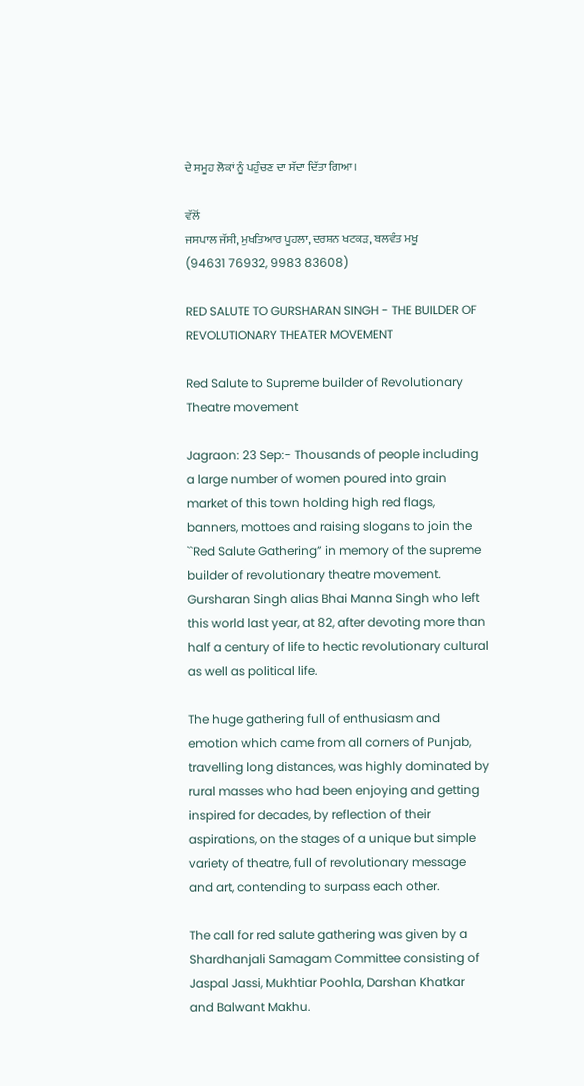ਦੇ ਸਮੂਹ ਲੋਕਾਂ ਨੂੰ ਪਹੁੰਚਣ ਦਾ ਸੱਦਾ ਦਿੱਤਾ ਗਿਆ।

ਵੱਲੋਂ
ਜਸਪਾਲ ਜੱਸੀ, ਮੁਖਤਿਆਰ ਪੂਹਲਾ, ਦਰਸ਼ਨ ਖਟਕੜ, ਬਲਵੰਤ ਮਖੂ
(94631 76932, 9983 83608)

RED SALUTE TO GURSHARAN SINGH - THE BUILDER OF REVOLUTIONARY THEATER MOVEMENT

Red Salute to Supreme builder of Revolutionary Theatre movement

Jagraon: 23 Sep:- Thousands of people including a large number of women poured into grain market of this town holding high red flags, banners, mottoes and raising slogans to join the ``Red Salute Gathering” in memory of the supreme builder of revolutionary theatre movement. Gursharan Singh alias Bhai Manna Singh who left this world last year, at 82, after devoting more than half a century of life to hectic revolutionary cultural as well as political life.

The huge gathering full of enthusiasm and emotion which came from all corners of Punjab, travelling long distances, was highly dominated by rural masses who had been enjoying and getting inspired for decades, by reflection of their aspirations, on the stages of a unique but simple variety of theatre, full of revolutionary message and art, contending to surpass each other.

The call for red salute gathering was given by a Shardhanjali Samagam Committee consisting of Jaspal Jassi, Mukhtiar Poohla, Darshan Khatkar and Balwant Makhu.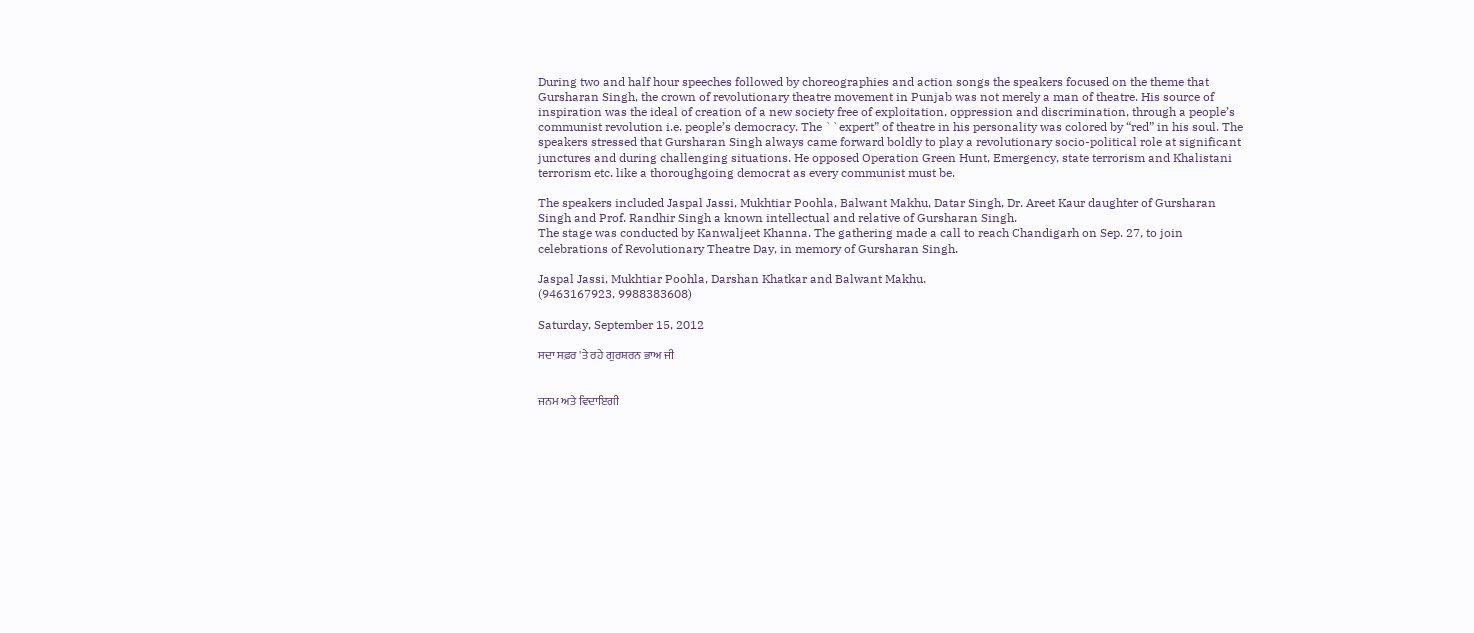During two and half hour speeches followed by choreographies and action songs the speakers focused on the theme that Gursharan Singh, the crown of revolutionary theatre movement in Punjab was not merely a man of theatre. His source of inspiration was the ideal of creation of a new society free of exploitation, oppression and discrimination, through a people’s communist revolution i.e. people’s democracy. The ``expert” of theatre in his personality was colored by “red” in his soul. The speakers stressed that Gursharan Singh always came forward boldly to play a revolutionary socio-political role at significant junctures and during challenging situations. He opposed Operation Green Hunt, Emergency, state terrorism and Khalistani terrorism etc. like a thoroughgoing democrat as every communist must be.

The speakers included Jaspal Jassi, Mukhtiar Poohla, Balwant Makhu, Datar Singh, Dr. Areet Kaur daughter of Gursharan Singh and Prof. Randhir Singh a known intellectual and relative of Gursharan Singh.
The stage was conducted by Kanwaljeet Khanna. The gathering made a call to reach Chandigarh on Sep. 27, to join celebrations of Revolutionary Theatre Day, in memory of Gursharan Singh.

Jaspal Jassi, Mukhtiar Poohla, Darshan Khatkar and Balwant Makhu.
(9463167923, 9988383608)

Saturday, September 15, 2012

ਸਦਾ ਸਫ਼ਰ 'ਤੇ ਰਹੇ ਗੁਰਸ਼ਰਨ ਭਾਅ ਜੀ


ਜਨਮ ਅਤੇ ਵਿਦਾਇਗੀ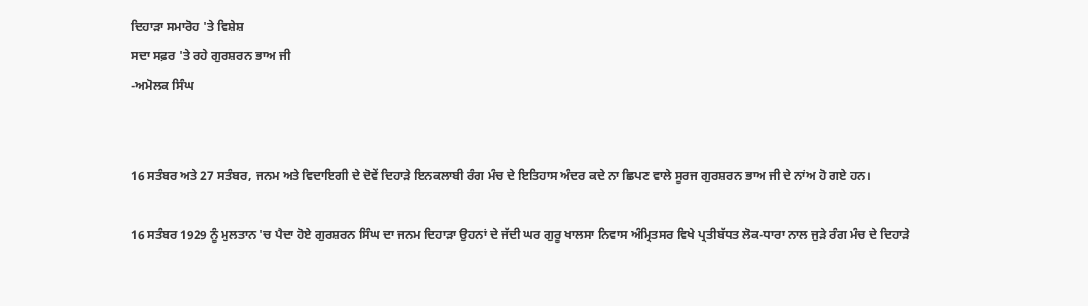ਦਿਹਾੜਾ ਸਮਾਰੋਹ 'ਤੇ ਵਿਸ਼ੇਸ਼
ਸਦਾ ਸਫ਼ਰ 'ਤੇ ਰਹੇ ਗੁਰਸ਼ਰਨ ਭਾਅ ਜੀ
-ਅਮੋਲਕ ਸਿੰਘ


16 ਸਤੰਬਰ ਅਤੇ 27 ਸਤੰਬਰ, ਜਨਮ ਅਤੇ ਵਿਦਾਇਗੀ ਦੇ ਦੋਵੇਂ ਦਿਹਾੜੇ ਇਨਕਲਾਬੀ ਰੰਗ ਮੰਚ ਦੇ ਇਤਿਹਾਸ ਅੰਦਰ ਕਦੇ ਨਾ ਛਿਪਣ ਵਾਲੇ ਸੂਰਜ ਗੁਰਸ਼ਰਨ ਭਾਅ ਜੀ ਦੇ ਨਾਂਅ ਹੋ ਗਏ ਹਨ।

16 ਸਤੰਬਰ 1929 ਨੂੰ ਮੁਲਤਾਨ 'ਚ ਪੈਦਾ ਹੋਏ ਗੁਰਸ਼ਰਨ ਸਿੰਘ ਦਾ ਜਨਮ ਦਿਹਾੜਾ ਉਹਨਾਂ ਦੇ ਜੱਦੀ ਘਰ ਗੁਰੂ ਖਾਲਸਾ ਨਿਵਾਸ ਅੰਮ੍ਰਿਤਸਰ ਵਿਖੇ ਪ੍ਰਤੀਬੱਧਤ ਲੋਕ-ਧਾਰਾ ਨਾਲ ਜੁੜੇ ਰੰਗ ਮੰਚ ਦੇ ਦਿਹਾੜੇ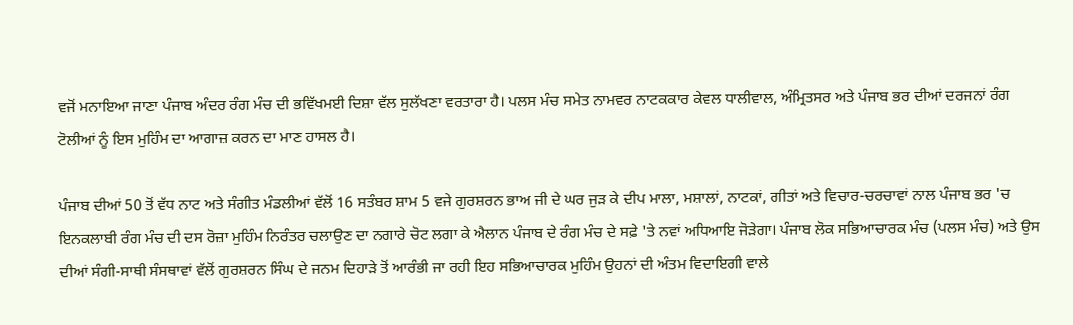ਵਜੋਂ ਮਨਾਇਆ ਜਾਣਾ ਪੰਜਾਬ ਅੰਦਰ ਰੰਗ ਮੰਚ ਦੀ ਭਵਿੱਖਮਈ ਦਿਸ਼ਾ ਵੱਲ ਸੁਲੱਖਣਾ ਵਰਤਾਰਾ ਹੈ। ਪਲਸ ਮੰਚ ਸਮੇਤ ਨਾਮਵਰ ਨਾਟਕਕਾਰ ਕੇਵਲ ਧਾਲੀਵਾਲ, ਅੰਮ੍ਰਿਤਸਰ ਅਤੇ ਪੰਜਾਬ ਭਰ ਦੀਆਂ ਦਰਜਨਾਂ ਰੰਗ ਟੋਲੀਆਂ ਨੂੰ ਇਸ ਮੁਹਿੰਮ ਦਾ ਆਗਾਜ਼ ਕਰਨ ਦਾ ਮਾਣ ਹਾਸਲ ਹੈ।

ਪੰਜਾਬ ਦੀਆਂ 50 ਤੋਂ ਵੱਧ ਨਾਟ ਅਤੇ ਸੰਗੀਤ ਮੰਡਲੀਆਂ ਵੱਲੋਂ 16 ਸਤੰਬਰ ਸ਼ਾਮ 5 ਵਜੇ ਗੁਰਸ਼ਰਨ ਭਾਅ ਜੀ ਦੇ ਘਰ ਜੁੜ ਕੇ ਦੀਪ ਮਾਲਾ, ਮਸ਼ਾਲਾਂ, ਨਾਟਕਾਂ, ਗੀਤਾਂ ਅਤੇ ਵਿਚਾਰ-ਚਰਚਾਵਾਂ ਨਾਲ ਪੰਜਾਬ ਭਰ 'ਚ ਇਨਕਲਾਬੀ ਰੰਗ ਮੰਚ ਦੀ ਦਸ ਰੋਜ਼ਾ ਮੁਹਿੰਮ ਨਿਰੰਤਰ ਚਲਾਉਣ ਦਾ ਨਗਾਰੇ ਚੋਟ ਲਗਾ ਕੇ ਐਲਾਨ ਪੰਜਾਬ ਦੇ ਰੰਗ ਮੰਚ ਦੇ ਸਫ਼ੇ 'ਤੇ ਨਵਾਂ ਅਧਿਆਇ ਜੋੜੇਗਾ। ਪੰਜਾਬ ਲੋਕ ਸਭਿਆਚਾਰਕ ਮੰਚ (ਪਲਸ ਮੰਚ) ਅਤੇ ਉਸ ਦੀਆਂ ਸੰਗੀ-ਸਾਥੀ ਸੰਸਥਾਵਾਂ ਵੱਲੋਂ ਗੁਰਸ਼ਰਨ ਸਿੰਘ ਦੇ ਜਨਮ ਦਿਹਾੜੇ ਤੋਂ ਆਰੰਭੀ ਜਾ ਰਹੀ ਇਹ ਸਭਿਆਚਾਰਕ ਮੁਹਿੰਮ ਉਹਨਾਂ ਦੀ ਅੰਤਮ ਵਿਦਾਇਗੀ ਵਾਲੇ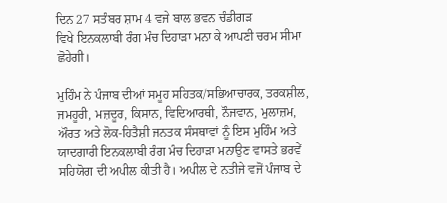ਦਿਨ 27 ਸਤੰਬਰ ਸ਼ਾਮ 4 ਵਜੇ ਬਾਲ ਭਵਨ ਚੰਡੀਗੜ
ਵਿਖੇ ਇਨਕਲਾਬੀ ਰੰਗ ਮੰਚ ਦਿਹਾੜਾ ਮਨਾ ਕੇ ਆਪਣੀ ਚਰਮ ਸੀਮਾ ਛੋਹੇਗੀ।

ਮੁਹਿੰਮ ਨੇ ਪੰਜਾਬ ਦੀਆਂ ਸਮੂਹ ਸਹਿਤਕ/ਸਭਿਆਚਾਰਕ, ਤਰਕਸ਼ੀਲ, ਜਮਹੂਰੀ, ਮਜ਼ਦੂਰ, ਕਿਸਾਨ, ਵਿਦਿਆਰਥੀ, ਨੌਜਵਾਨ, ਮੁਲਾਜ਼ਮ, ਔਰਤ ਅਤੇ ਲੋਕ-ਹਿਤੈਸ਼ੀ ਜਨਤਕ ਸੰਸਥਾਵਾਂ ਨੂੰ ਇਸ ਮੁਹਿੰਮ ਅਤੇ ਯਾਦਗਾਰੀ ਇਨਕਲਾਬੀ ਰੰਗ ਮੰਚ ਦਿਹਾੜਾ ਮਨਾਉਣ ਵਾਸਤੇ ਭਰਵੇਂ ਸਹਿਯੋਗ ਦੀ ਅਪੀਲ ਕੀਤੀ ਹੈ। ਅਪੀਲ ਦੇ ਨਤੀਜੇ ਵਜੋਂ ਪੰਜਾਬ ਦੇ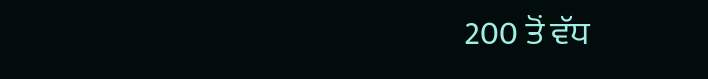200 ਤੋਂ ਵੱਧ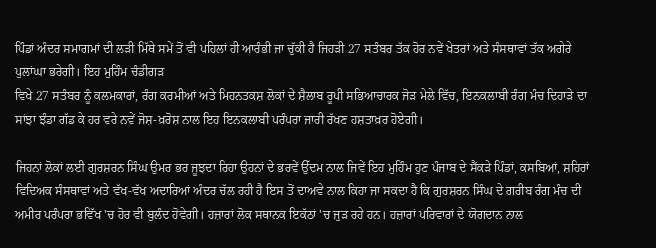ਪਿੰਡਾਂ ਅੰਦਰ ਸਮਾਗਮਾਂ ਦੀ ਲੜੀ ਮਿੱਥੇ ਸਮੇਂ ਤੋਂ ਵੀ ਪਹਿਲਾਂ ਹੀ ਆਰੰਭੀ ਜਾ ਚੁੱਕੀ ਹੈ ਜਿਹੜੀ 27 ਸਤੰਬਰ ਤੱਕ ਹੋਰ ਨਵੇਂ ਖੇਤਰਾਂ ਅਤੇ ਸੰਸਥਾਵਾਂ ਤੱਕ ਅਗੇਰੇ ਪੁਲਾਂਘਾ ਭਰੇਗੀ। ਇਹ ਮੁਹਿੰਮ ਚੰਡੀਗੜ
ਵਿਖੇ 27 ਸਤੰਬਰ ਨੂੰ ਕਲਮਕਾਰਾਂ, ਰੰਗ ਕਰਮੀਆਂ ਅਤੇ ਮਿਹਨਤਕਸ਼ ਲੋਕਾਂ ਦੇ ਸ਼ੈਲਾਬ ਰੂਪੀ ਸਭਿਆਚਾਰਕ ਜੋੜ ਮੇਲੇ ਵਿੱਚ, ਇਨਕਲਾਬੀ ਰੰਗ ਮੰਚ ਦਿਹਾੜੇ ਦਾ ਸਾਂਝਾ ਝੰਡਾ ਗੱਡ ਕੇ ਹਰ ਵਰੇ ਨਵੇਂ ਜੋਸ਼-ਖ਼ਰੋਸ਼ ਨਾਲ ਇਹ ਇਨਕਲਾਬੀ ਪਰੰਪਰਾ ਜਾਰੀ ਰੱਖਣ ਹਸ਼ਤਾਖ਼ਰ ਹੋਏਗੀ।

ਜਿਹਨਾਂ ਲੋਕਾਂ ਲਈ ਗੁਰਸ਼ਰਨ ਸਿੰਘ ਉਮਰ ਭਰ ਜੂਝਦਾ ਰਿਹਾ ਉਹਨਾਂ ਦੇ ਭਰਵੇਂ ਉੱਦਮ ਨਾਲ ਜਿਵੇਂ ਇਹ ਮੁਹਿੰਮ ਹੁਣ ਪੰਜਾਬ ਦੇ ਸੈਂਕੜੇ ਪਿੰਡਾਂ, ਕਸਬਿਆਂ, ਸ਼ਹਿਰਾਂ ਵਿਦਿਅਕ ਸੰਸਥਾਵਾਂ ਅਤੇ ਵੱਖ-ਵੱਖ ਅਦਾਰਿਆਂ ਅੰਦਰ ਚੱਲ ਰਹੀ ਹੈ ਇਸ ਤੋਂ ਦਾਅਵੇ ਨਾਲ ਕਿਹਾ ਜਾ ਸਕਦਾ ਹੈ ਕਿ ਗੁਰਸ਼ਰਨ ਸਿੰਘ ਦੇ ਗਰੀਬ ਰੰਗ ਮੰਚ ਦੀ ਅਮੀਰ ਪਰੰਪਰਾ ਭਵਿੱਖ 'ਚ ਹੋਰ ਵੀ ਬੁਲੰਦ ਹੋਵੇਗੀ। ਹਜ਼ਾਰਾਂ ਲੋਕ ਸਥਾਨਕ ਇਕੱਠਾਂ 'ਚ ਜੁੜ ਰਹੇ ਹਨ। ਹਜ਼ਾਰਾਂ ਪਰਿਵਾਰਾਂ ਦੇ ਯੋਗਦਾਨ ਨਾਲ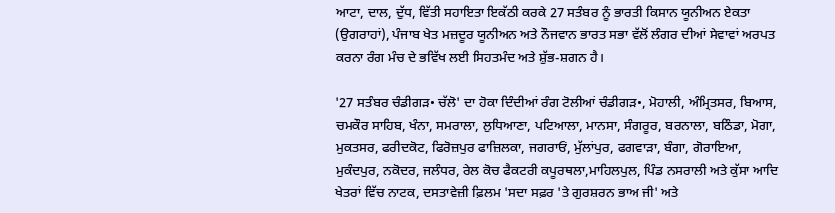ਆਟਾ, ਦਾਲ, ਦੁੱਧ, ਵਿੱਤੀ ਸਹਾਇਤਾ ਇਕੱਠੀ ਕਰਕੇ 27 ਸਤੰਬਰ ਨੂੰ ਭਾਰਤੀ ਕਿਸਾਨ ਯੂਨੀਅਨ ਏਕਤਾ (ਉਗਰਾਹਾਂ), ਪੰਜਾਬ ਖੇਤ ਮਜ਼ਦੂਰ ਯੂਨੀਅਨ ਅਤੇ ਨੌਜਵਾਨ ਭਾਰਤ ਸਭਾ ਵੱਲੋਂ ਲੰਗਰ ਦੀਆਂ ਸੇਵਾਵਾਂ ਅਰਪਤ ਕਰਨਾ ਰੰਗ ਮੰਚ ਦੇ ਭਵਿੱਖ ਲਈ ਸਿਹਤਮੰਦ ਅਤੇ ਸ਼ੁੱਭ-ਸ਼ਗਨ ਹੈ।

'27 ਸਤੰਬਰ ਚੰਡੀਗੜ• ਚੱਲੋ' ਦਾ ਹੋਕਾ ਦਿੰਦੀਆਂ ਰੰਗ ਟੋਲੀਆਂ ਚੰਡੀਗੜ•, ਮੋਹਾਲੀ, ਅੰਮ੍ਰਿਤਸਰ, ਬਿਆਸ, ਚਮਕੌਰ ਸਾਹਿਬ, ਖੰਨਾ, ਸਮਰਾਲਾ, ਲੁਧਿਆਣਾ, ਪਟਿਆਲਾ, ਮਾਨਸਾ, ਸੰਗਰੂਰ, ਬਰਨਾਲਾ, ਬਠਿੰਡਾ, ਮੋਗਾ, ਮੁਕਤਸਰ, ਫਰੀਦਕੋਟ, ਫਿਰੋਜ਼ਪੁਰ ਫਾਜ਼ਿਲਕਾ, ਜਗਰਾਓਂ, ਮੁੱਲਾਂਪੁਰ, ਫਗਵਾੜਾ, ਬੰਗਾ, ਗੋਰਾਇਆ, ਮੁਕੰਦਪੁਰ, ਨਕੋਦਰ, ਜਲੰਧਰ, ਰੇਲ ਕੋਚ ਫੈਕਟਰੀ ਕਪੂਰਥਲਾ,ਮਾਹਿਲਪੁਲ, ਪਿੰਡ ਨਸਰਾਲੀ ਅਤੇ ਕੁੱਸਾ ਆਦਿ ਖੇਤਰਾਂ ਵਿੱਚ ਨਾਟਕ, ਦਸਤਾਵੇਜ਼ੀ ਫ਼ਿਲਮ 'ਸਦਾ ਸਫ਼ਰ 'ਤੇ ਗੁਰਸ਼ਰਨ ਭਾਅ ਜੀ' ਅਤੇ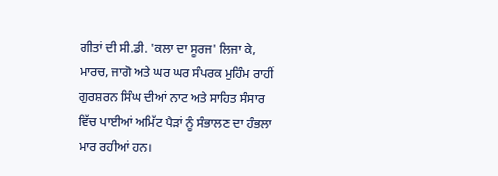ਗੀਤਾਂ ਦੀ ਸੀ.ਡੀ. 'ਕਲਾ ਦਾ ਸੂਰਜ' ਲਿਜਾ ਕੇ, ਮਾਰਚ, ਜਾਗੋ ਅਤੇ ਘਰ ਘਰ ਸੰਪਰਕ ਮੁਹਿੰਮ ਰਾਹੀਂ ਗੁਰਸ਼ਰਨ ਸਿੰਘ ਦੀਆਂ ਨਾਟ ਅਤੇ ਸਾਹਿਤ ਸੰਸਾਰ ਵਿੱਚ ਪਾਈਆਂ ਅਮਿੱਟ ਪੈੜਾਂ ਨੂੰ ਸੰਭਾਲਣ ਦਾ ਹੰਭਲਾ ਮਾਰ ਰਹੀਆਂ ਹਨ।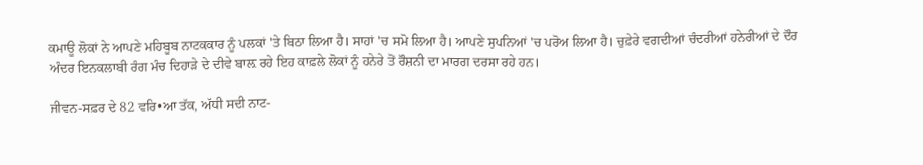ਕਮਾਊ ਲੋਕਾਂ ਨੇ ਆਪਣੇ ਮਹਿਬੂਬ ਨਾਟਕਕਾਰ ਨੂੰ ਪਲਕਾਂ 'ਤੇ ਬਿਠਾ ਲਿਆ ਹੈ। ਸਾਹਾਂ 'ਚ ਸਮੋ ਲਿਆ ਹੈ। ਆਪਣੇ ਸੁਪਨਿਆਂ 'ਚ ਪਰੋਅ ਲਿਆ ਹੈ। ਚੁਫ਼ੇਰੇ ਵਗਦੀਆਂ ਚੰਦਰੀਆਂ ਹਨੇਰੀਆਂ ਦੇ ਦੌਰ ਅੰਦਰ ਇਨਕਲਾਬੀ ਰੰਗ ਮੰਚ ਦਿਹਾੜੇ ਦੇ ਦੀਵੇ ਬਾਲ਼ ਰਹੇ ਇਹ ਕਾਫ਼ਲੇ ਲੋਕਾਂ ਨੂੰ ਹਨੇਰੇ ਤੋਂ ਰੌਸ਼ਨੀ ਦਾ ਮਾਰਗ ਦਰਸਾ ਰਹੇ ਹਨ।

ਜੀਵਨ-ਸਫ਼ਰ ਦੇ 82 ਵਰਿ•ਆ ਤੱਕ, ਅੱਧੀ ਸਦੀ ਨਾਟ-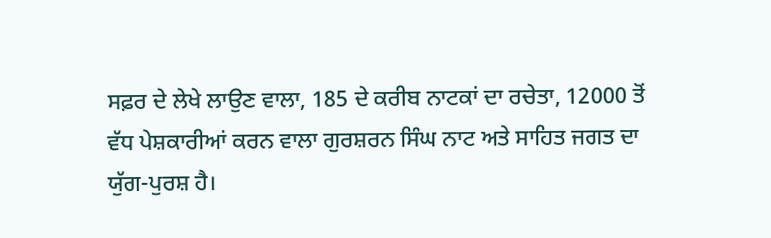ਸਫ਼ਰ ਦੇ ਲੇਖੇ ਲਾਉਣ ਵਾਲਾ, 185 ਦੇ ਕਰੀਬ ਨਾਟਕਾਂ ਦਾ ਰਚੇਤਾ, 12000 ਤੋਂ ਵੱਧ ਪੇਸ਼ਕਾਰੀਆਂ ਕਰਨ ਵਾਲਾ ਗੁਰਸ਼ਰਨ ਸਿੰਘ ਨਾਟ ਅਤੇ ਸਾਹਿਤ ਜਗਤ ਦਾ ਯੁੱਗ-ਪੁਰਸ਼ ਹੈ।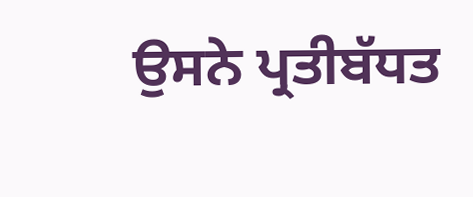ਉਸਨੇ ਪ੍ਰਤੀਬੱਧਤ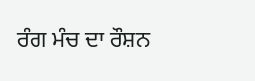ਰੰਗ ਮੰਚ ਦਾ ਰੌਸ਼ਨ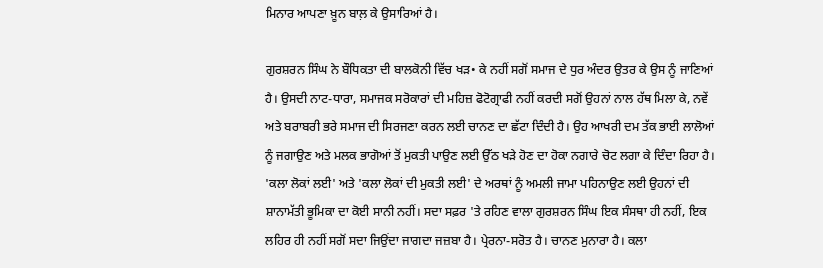ਮਿਨਾਰ ਆਪਣਾ ਖ਼ੂਨ ਬਾਲ਼ ਕੇ ਉਸਾਰਿਆਂ ਹੈ।

ਗੁਰਸ਼ਰਨ ਸਿੰਘ ਨੇ ਬੌਧਿਕਤਾ ਦੀ ਬਾਲਕੋਨੀ ਵਿੱਚ ਖੜ• ਕੇ ਨਹੀਂ ਸਗੋਂ ਸਮਾਜ ਦੇ ਧੁਰ ਅੰਦਰ ਉਤਰ ਕੇ ਉਸ ਨੂੰ ਜਾਣਿਆਂ ਹੈ। ਉਸਦੀ ਨਾਟ-ਧਾਰਾ, ਸਮਾਜਕ ਸਰੋਕਾਰਾਂ ਦੀ ਮਹਿਜ਼ ਫੋਟੋਗ੍ਰਾਫੀ ਨਹੀਂ ਕਰਦੀ ਸਗੋਂ ਉਹਨਾਂ ਨਾਲ ਹੱਥ ਮਿਲਾ ਕੇ, ਨਵੇਂ ਅਤੇ ਬਰਾਬਰੀ ਭਰੇ ਸਮਾਜ ਦੀ ਸਿਰਜਣਾ ਕਰਨ ਲਈ ਚਾਨਣ ਦਾ ਛੱਟਾ ਦਿੰਦੀ ਹੈ। ਉਹ ਆਖਰੀ ਦਮ ਤੱਕ ਭਾਈ ਲਾਲੋਆਂ ਨੂੰ ਜਗਾਉਣ ਅਤੇ ਮਲਕ ਭਾਗੋਆਂ ਤੋਂ ਮੁਕਤੀ ਪਾਉਣ ਲਈ ਉੱਠ ਖੜੇ ਹੋਣ ਦਾ ਹੋਕਾ ਨਗਾਰੇ ਚੋਟ ਲਗਾ ਕੇ ਦਿੰਦਾ ਰਿਹਾ ਹੈ। 'ਕਲਾ ਲੋਕਾਂ ਲਈ' ਅਤੇ 'ਕਲਾ ਲੋਕਾਂ ਦੀ ਮੁਕਤੀ ਲਈ' ਦੇ ਅਰਥਾਂ ਨੂੰ ਅਮਲੀ ਜਾਮਾ ਪਹਿਨਾਉਣ ਲਈ ਉਹਨਾਂ ਦੀ ਸ਼ਾਨਾਮੱਤੀ ਭੂਮਿਕਾ ਦਾ ਕੋਈ ਸਾਨੀ ਨਹੀਂ। ਸਦਾ ਸਫ਼ਰ 'ਤੇ ਰਹਿਣ ਵਾਲਾ ਗੁਰਸ਼ਰਨ ਸਿੰਘ ਇਕ ਸੰਸਥਾ ਹੀ ਨਹੀਂ, ਇਕ ਲਹਿਰ ਹੀ ਨਹੀਂ ਸਗੋਂ ਸਦਾ ਜਿਉਂਦਾ ਜਾਗਦਾ ਜਜ਼ਬਾ ਹੈ। ਪ੍ਰੇਰਨਾ-ਸਰੋਤ ਹੈ। ਚਾਨਣ ਮੁਨਾਰਾ ਹੈ। ਕਲਾ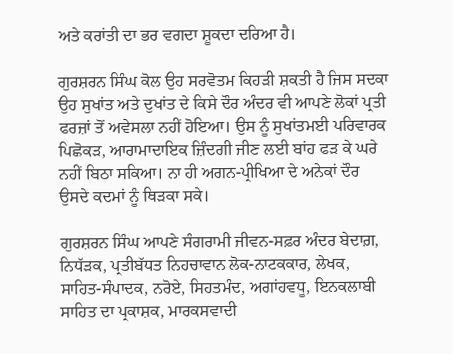ਅਤੇ ਕਰਾਂਤੀ ਦਾ ਭਰ ਵਗਦਾ ਸ਼ੂਕਦਾ ਦਰਿਆ ਹੈ।

ਗੁਰਸ਼ਰਨ ਸਿੰਘ ਕੋਲ ਉਹ ਸਰਵੋਤਮ ਕਿਹੜੀ ਸ਼ਕਤੀ ਹੈ ਜਿਸ ਸਦਕਾ ਉਹ ਸੁਖਾਂਤ ਅਤੇ ਦੁਖਾਂਤ ਦੇ ਕਿਸੇ ਦੌਰ ਅੰਦਰ ਵੀ ਆਪਣੇ ਲੋਕਾਂ ਪ੍ਰਤੀ ਫਰਜ਼ਾਂ ਤੋਂ ਅਵੇਸਲਾ ਨਹੀਂ ਹੋਇਆ। ਉਸ ਨੂੰ ਸੁਖਾਂਤਮਈ ਪਰਿਵਾਰਕ ਪਿਛੋਕੜ, ਆਰਾਮਾਦਾਇਕ ਜ਼ਿੰਦਗੀ ਜੀਣ ਲਈ ਬਾਂਹ ਫੜ ਕੇ ਘਰੇ ਨਹੀਂ ਬਿਠਾ ਸਕਿਆ। ਨਾ ਹੀ ਅਗਨ-ਪ੍ਰੀਖਿਆ ਦੇ ਅਨੇਕਾਂ ਦੌਰ ਉਸਦੇ ਕਦਮਾਂ ਨੂੰ ਥਿੜਕਾ ਸਕੇ।

ਗੁਰਸ਼ਰਨ ਸਿੰਘ ਆਪਣੇ ਸੰਗਰਾਮੀ ਜੀਵਨ-ਸਫ਼ਰ ਅੰਦਰ ਬੇਦਾਗ਼, ਨਿਧੱੜਕ, ਪ੍ਰਤੀਬੱਧਤ ਨਿਹਚਾਵਾਨ ਲੋਕ-ਨਾਟਕਕਾਰ, ਲੇਖਕ, ਸਾਹਿਤ-ਸੰਪਾਦਕ, ਨਰੋਏ, ਸਿਹਤਮੰਦ, ਅਗਾਂਹਵਧੂ, ਇਨਕਲਾਬੀ ਸਾਹਿਤ ਦਾ ਪ੍ਰਕਾਸ਼ਕ, ਮਾਰਕਸਵਾਦੀ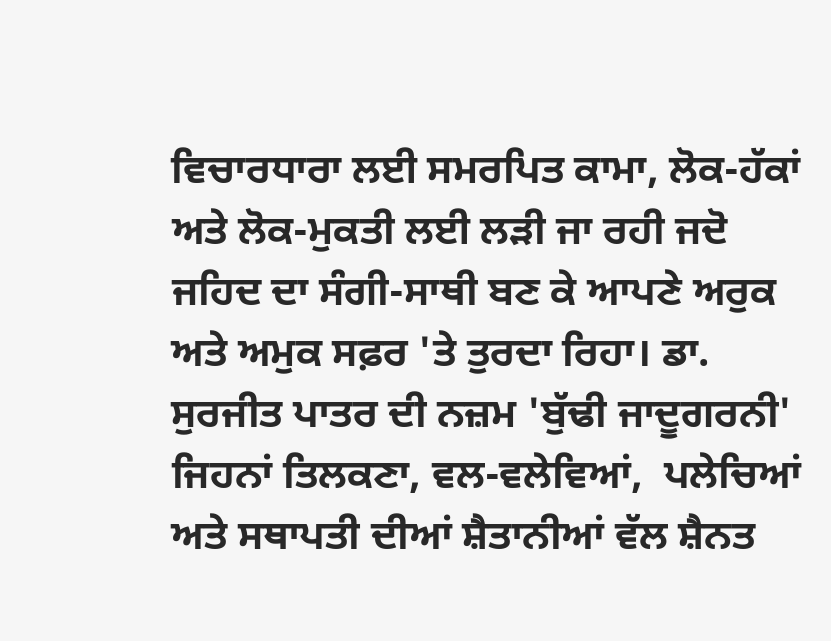ਵਿਚਾਰਧਾਰਾ ਲਈ ਸਮਰਪਿਤ ਕਾਮਾ, ਲੋਕ-ਹੱਕਾਂ ਅਤੇ ਲੋਕ-ਮੁਕਤੀ ਲਈ ਲੜੀ ਜਾ ਰਹੀ ਜਦੋ ਜਹਿਦ ਦਾ ਸੰਗੀ-ਸਾਥੀ ਬਣ ਕੇ ਆਪਣੇ ਅਰੁਕ  ਅਤੇ ਅਮੁਕ ਸਫ਼ਰ 'ਤੇ ਤੁਰਦਾ ਰਿਹਾ। ਡਾ. ਸੁਰਜੀਤ ਪਾਤਰ ਦੀ ਨਜ਼ਮ 'ਬੁੱਢੀ ਜਾਦੂਗਰਨੀ' ਜਿਹਨਾਂ ਤਿਲਕਣਾ, ਵਲ-ਵਲੇਵਿਆਂ,  ਪਲੇਚਿਆਂ ਅਤੇ ਸਥਾਪਤੀ ਦੀਆਂ ਸ਼ੈਤਾਨੀਆਂ ਵੱਲ ਸ਼ੈਨਤ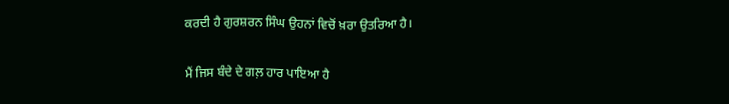ਕਰਦੀ ਹੈ ਗੁਰਸ਼ਰਨ ਸਿੰਘ ਉਹਨਾਂ ਵਿਚੋਂ ਖ਼ਰਾ ਉਤਰਿਆ ਹੈ।

ਮੈਂ ਜਿਸ ਬੰਦੇ ਦੇ ਗਲ਼ ਹਾਰ ਪਾਇਆ ਹੈ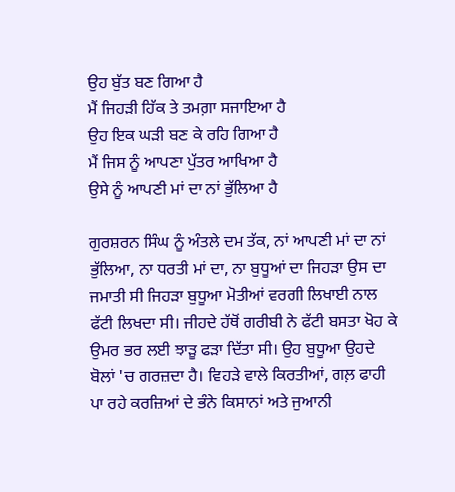ਉਹ ਬੁੱਤ ਬਣ ਗਿਆ ਹੈ
ਮੈਂ ਜਿਹੜੀ ਹਿੱਕ ਤੇ ਤਮਗ਼ਾ ਸਜਾਇਆ ਹੈ
ਉਹ ਇਕ ਘੜੀ ਬਣ ਕੇ ਰਹਿ ਗਿਆ ਹੈ
ਮੈਂ ਜਿਸ ਨੂੰ ਆਪਣਾ ਪੁੱਤਰ ਆਖਿਆ ਹੈ
ਉਸੇ ਨੂੰ ਆਪਣੀ ਮਾਂ ਦਾ ਨਾਂ ਭੁੱਲਿਆ ਹੈ

ਗੁਰਸ਼ਰਨ ਸਿੰਘ ਨੂੰ ਅੰਤਲੇ ਦਮ ਤੱਕ, ਨਾਂ ਆਪਣੀ ਮਾਂ ਦਾ ਨਾਂ ਭੁੱਲਿਆ, ਨਾ ਧਰਤੀ ਮਾਂ ਦਾ, ਨਾ ਬੁਧੂਆਂ ਦਾ ਜਿਹੜਾ ਉਸ ਦਾ ਜਮਾਤੀ ਸੀ ਜਿਹੜਾ ਬੁਧੂਆ ਮੋਤੀਆਂ ਵਰਗੀ ਲਿਖਾਈ ਨਾਲ ਫੱਟੀ ਲਿਖਦਾ ਸੀ। ਜੀਹਦੇ ਹੱਥੋਂ ਗਰੀਬੀ ਨੇ ਫੱਟੀ ਬਸਤਾ ਖੋਹ ਕੇ ਉਮਰ ਭਰ ਲਈ ਝਾੜੂ ਫੜਾ ਦਿੱਤਾ ਸੀ। ਉਹ ਬੁਧੂਆ ਉਹਦੇ ਬੋਲਾਂ 'ਚ ਗਰਜ਼ਦਾ ਹੈ। ਵਿਹੜੇ ਵਾਲੇ ਕਿਰਤੀਆਂ, ਗਲ਼ ਫਾਹੀ ਪਾ ਰਹੇ ਕਰਜ਼ਿਆਂ ਦੇ ਭੰਨੇ ਕਿਸਾਨਾਂ ਅਤੇ ਜੁਆਨੀ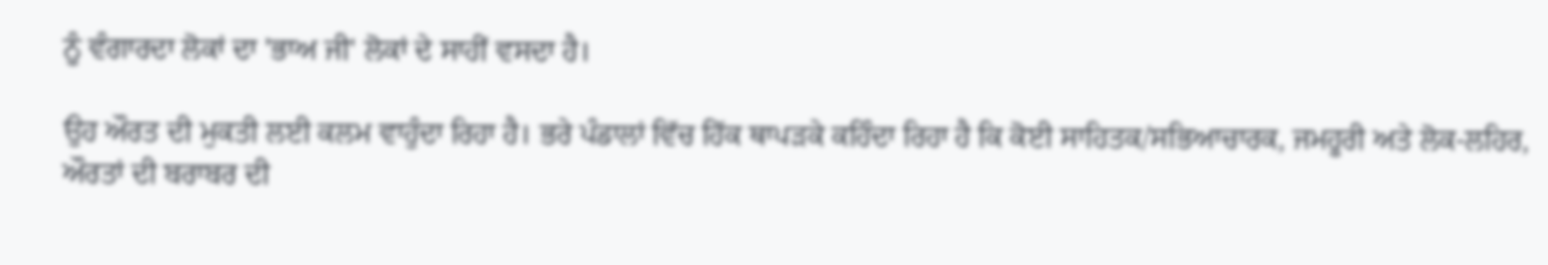ਨੂੰ ਵੰਗਾਰਦਾ ਲੋਕਾਂ ਦਾ 'ਭਾਅ ਜੀ' ਲੋਕਾਂ ਦੇ ਸਾਹੀਂ ਵਸਦਾ ਹੈ।

ਉਹ ਔਰਤ ਦੀ ਮੁਕਤੀ ਲਈ ਕਲਮ ਵਾਹੁੰਦਾ ਰਿਹਾ ਹੈ। ਭਰੇ ਪੰਡਾਲਾਂ ਵਿੱਚ ਹਿੱਕ ਥਾਪੜਕੇ ਕਹਿੰਦਾ ਰਿਹਾ ਹੈ ਕਿ ਕੋਈ ਸਾਹਿਤਕ/ਸਭਿਆਚਾਰਕ, ਜਮਹੂਰੀ ਅਤੇ ਲੋਕ-ਲਹਿਰ, ਔਰਤਾਂ ਦੀ ਬਰਾਬਰ ਦੀ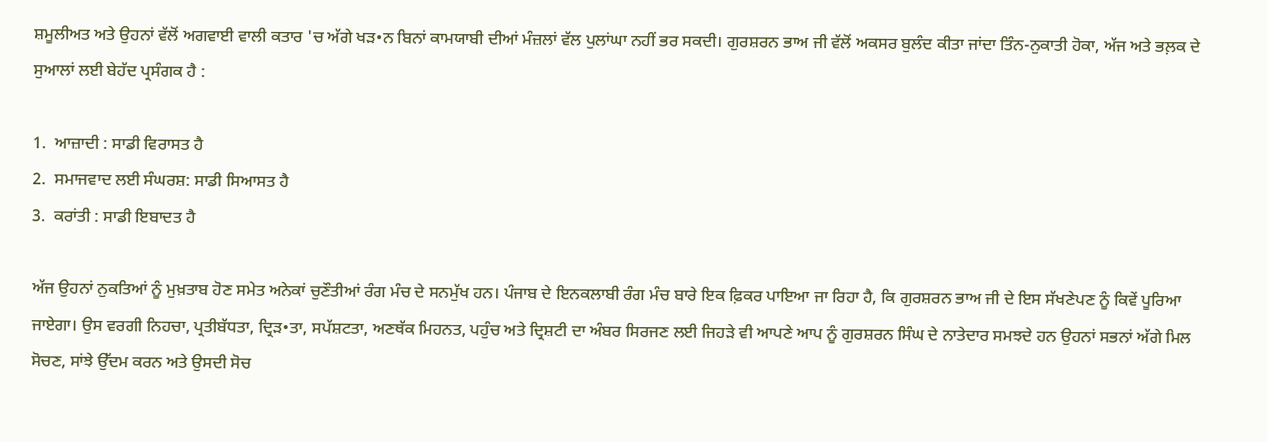ਸ਼ਮੂਲੀਅਤ ਅਤੇ ਉਹਨਾਂ ਵੱਲੋਂ ਅਗਵਾਈ ਵਾਲੀ ਕਤਾਰ 'ਚ ਅੱਗੇ ਖੜ•ਨ ਬਿਨਾਂ ਕਾਮਯਾਬੀ ਦੀਆਂ ਮੰਜ਼ਲਾਂ ਵੱਲ ਪੁਲਾਂਘਾ ਨਹੀਂ ਭਰ ਸਕਦੀ। ਗੁਰਸ਼ਰਨ ਭਾਅ ਜੀ ਵੱਲੋਂ ਅਕਸਰ ਬੁਲੰਦ ਕੀਤਾ ਜਾਂਦਾ ਤਿੰਨ-ਨੁਕਾਤੀ ਹੋਕਾ, ਅੱਜ ਅਤੇ ਭਲ਼ਕ ਦੇ ਸੁਆਲਾਂ ਲਈ ਬੇਹੱਦ ਪ੍ਰਸੰਗਕ ਹੈ :

1.  ਆਜ਼ਾਦੀ : ਸਾਡੀ ਵਿਰਾਸਤ ਹੈ
2.  ਸਮਾਜਵਾਦ ਲਈ ਸੰਘਰਸ਼: ਸਾਡੀ ਸਿਆਸਤ ਹੈ
3.  ਕਰਾਂਤੀ : ਸਾਡੀ ਇਬਾਦਤ ਹੈ

ਅੱਜ ਉਹਨਾਂ ਨੁਕਤਿਆਂ ਨੂੰ ਮੁਖ਼ਤਾਬ ਹੋਣ ਸਮੇਤ ਅਨੇਕਾਂ ਚੁਣੌਤੀਆਂ ਰੰਗ ਮੰਚ ਦੇ ਸਨਮੁੱਖ ਹਨ। ਪੰਜਾਬ ਦੇ ਇਨਕਲਾਬੀ ਰੰਗ ਮੰਚ ਬਾਰੇ ਇਕ ਫ਼ਿਕਰ ਪਾਇਆ ਜਾ ਰਿਹਾ ਹੈ, ਕਿ ਗੁਰਸ਼ਰਨ ਭਾਅ ਜੀ ਦੇ ਇਸ ਸੱਖਣੇਪਣ ਨੂੰ ਕਿਵੇਂ ਪੂਰਿਆ ਜਾਏਗਾ। ਉਸ ਵਰਗੀ ਨਿਹਚਾ, ਪ੍ਰਤੀਬੱਧਤਾ, ਦ੍ਰਿੜ•ਤਾ, ਸਪੱਸ਼ਟਤਾ, ਅਣਥੱਕ ਮਿਹਨਤ, ਪਹੁੰਚ ਅਤੇ ਦ੍ਰਿਸ਼ਟੀ ਦਾ ਅੰਬਰ ਸਿਰਜਣ ਲਈ ਜਿਹੜੇ ਵੀ ਆਪਣੇ ਆਪ ਨੂੰ ਗੁਰਸ਼ਰਨ ਸਿੰਘ ਦੇ ਨਾਤੇਦਾਰ ਸਮਝਦੇ ਹਨ ਉਹਨਾਂ ਸਭਨਾਂ ਅੱਗੇ ਮਿਲ ਸੋਚਣ, ਸਾਂਝੇ ਉੱਦਮ ਕਰਨ ਅਤੇ ਉਸਦੀ ਸੋਚ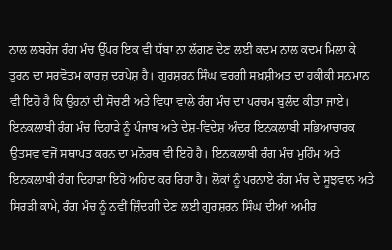ਨਾਲ ਲਬਰੇਜ ਰੰਗ ਮੰਚ ਉੱਪਰ ਇਕ ਵੀ ਧੱਬਾ ਨਾ ਲੱਗਣ ਦੇਣ ਲਈ ਕਦਮ ਨਾਲ ਕਦਮ ਮਿਲਾ ਕੇ ਤੁਰਨ ਦਾ ਸਰਵੋਤਮ ਕਾਰਜ਼ ਦਰਪੇਸ਼ ਹੈ। ਗੁਰਸ਼ਰਨ ਸਿੰਘ ਵਰਗੀ ਸਖ਼ਸ਼ੀਅਤ ਦਾ ਹਕੀਕੀ ਸਨਮਾਨ ਵੀ ਇਹੋ ਹੈ ਕਿ ਉਹਨਾਂ ਦੀ ਸੋਚਣੀ ਅਤੇ ਵਿਧਾ ਵਾਲੇ ਰੰਗ ਮੰਚ ਦਾ ਪਰਚਮ ਬੁਲੰਦ ਕੀਤਾ ਜਾਏ। ਇਨਕਲਾਬੀ ਰੰਗ ਮੰਚ ਦਿਹਾੜੇ ਨੂੰ ਪੰਜਾਬ ਅਤੇ ਦੇਸ਼-ਵਿਦੇਸ਼ ਅੰਦਰ ਇਨਕਲਾਬੀ ਸਭਿਆਚਾਰਕ ਉਤਸਵ ਵਜੋਂ ਸਥਾਪਤ ਕਰਨ ਦਾ ਮਨੋਰਥ ਵੀ ਇਹੋ ਹੈ। ਇਨਕਲਾਬੀ ਰੰਗ ਮੰਚ ਮੁਹਿੰਮ ਅਤੇ ਇਨਕਲਾਬੀ ਰੰਗ ਦਿਹਾੜਾ ਇਹੋ ਅਹਿਦ ਕਰ ਰਿਹਾ ਹੈ। ਲੋਕਾਂ ਨੂੰ ਪਰਨਾਏ ਰੰਗ ਮੰਚ ਦੇ ਸੂਝਵਾਨ ਅਤੇ ਸਿਰੜੀ ਕਾਮੇ, ਰੰਗ ਮੰਚ ਨੂੰ ਨਵੀਂ ਜ਼ਿੰਦਗੀ ਦੇਣ ਲਈ ਗੁਰਸ਼ਰਨ ਸਿੰਘ ਦੀਆਂ ਅਮੀਰ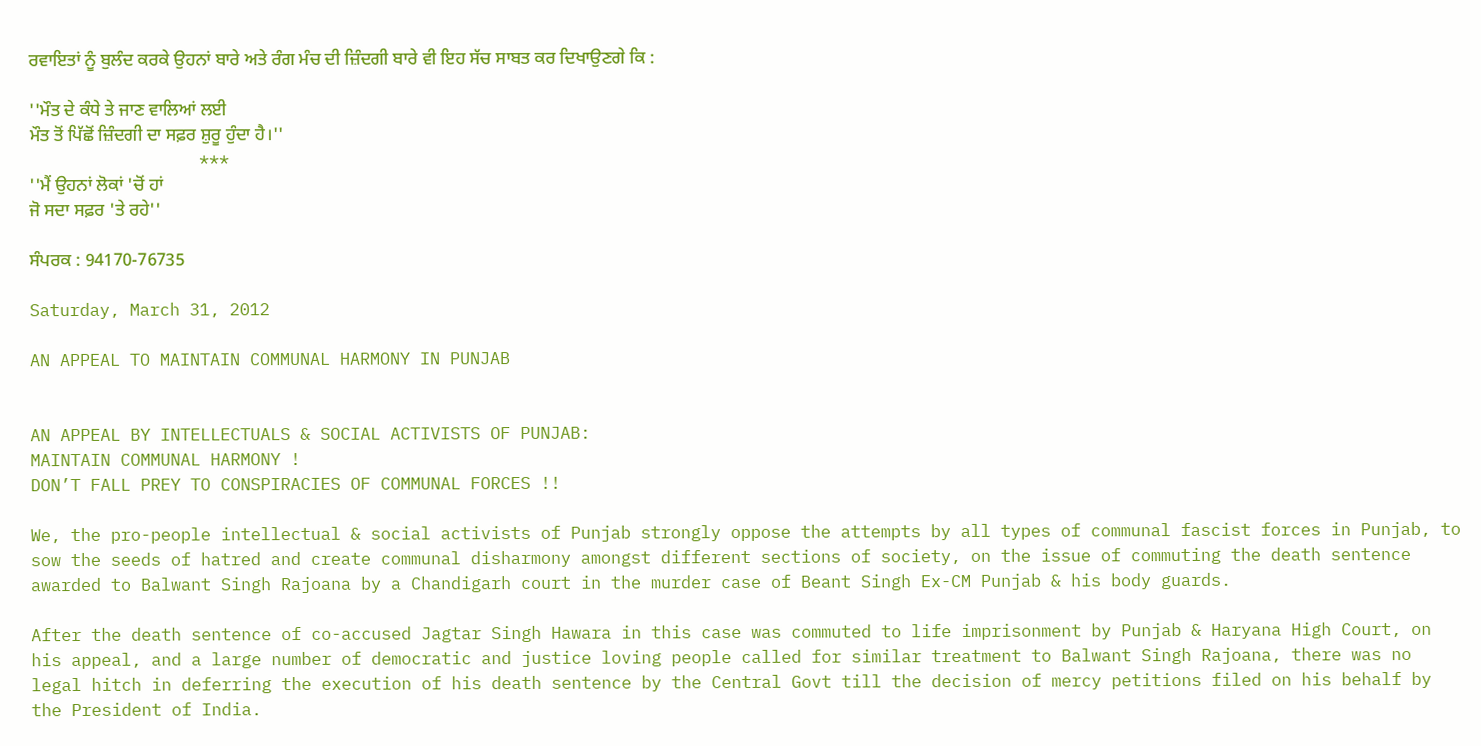ਰਵਾਇਤਾਂ ਨੂੰ ਬੁਲੰਦ ਕਰਕੇ ਉਹਨਾਂ ਬਾਰੇ ਅਤੇ ਰੰਗ ਮੰਚ ਦੀ ਜ਼ਿੰਦਗੀ ਬਾਰੇ ਵੀ ਇਹ ਸੱਚ ਸਾਬਤ ਕਰ ਦਿਖਾਉਣਗੇ ਕਿ :

''ਮੌਤ ਦੇ ਕੰਧੇ ਤੇ ਜਾਣ ਵਾਲਿਆਂ ਲਈ
ਮੌਤ ਤੋਂ ਪਿੱਛੋਂ ਜ਼ਿੰਦਗੀ ਦਾ ਸਫ਼ਰ ਸ਼ੁਰੂ ਹੁੰਦਾ ਹੈ।''
                 ***
''ਮੈਂ ਉਹਨਾਂ ਲੋਕਾਂ 'ਚੋਂ ਹਾਂ
ਜੋ ਸਦਾ ਸਫ਼ਰ 'ਤੇ ਰਹੇ''

ਸੰਪਰਕ : 94170-76735

Saturday, March 31, 2012

AN APPEAL TO MAINTAIN COMMUNAL HARMONY IN PUNJAB


AN APPEAL BY INTELLECTUALS & SOCIAL ACTIVISTS OF PUNJAB:
MAINTAIN COMMUNAL HARMONY !
DON’T FALL PREY TO CONSPIRACIES OF COMMUNAL FORCES !!

We, the pro-people intellectual & social activists of Punjab strongly oppose the attempts by all types of communal fascist forces in Punjab, to sow the seeds of hatred and create communal disharmony amongst different sections of society, on the issue of commuting the death sentence awarded to Balwant Singh Rajoana by a Chandigarh court in the murder case of Beant Singh Ex-CM Punjab & his body guards.

After the death sentence of co-accused Jagtar Singh Hawara in this case was commuted to life imprisonment by Punjab & Haryana High Court, on his appeal, and a large number of democratic and justice loving people called for similar treatment to Balwant Singh Rajoana, there was no legal hitch in deferring the execution of his death sentence by the Central Govt till the decision of mercy petitions filed on his behalf by the President of India.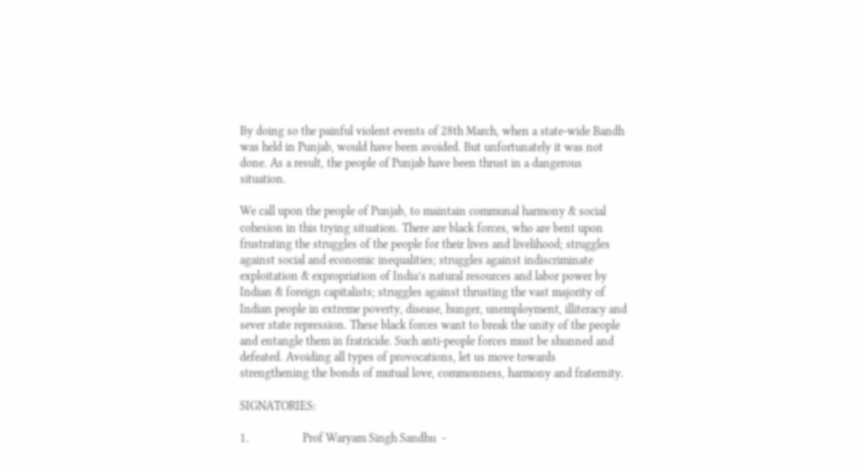By doing so the painful violent events of 28th March, when a state-wide Bandh was held in Punjab, would have been avoided. But unfortunately it was not done. As a result, the people of Punjab have been thrust in a dangerous situation.

We call upon the people of Punjab, to maintain communal harmony & social cohesion in this trying situation. There are black forces, who are bent upon frustrating the struggles of the people for their lives and livelihood; struggles against social and economic inequalities; struggles against indiscriminate exploitation & expropriation of India’s natural resources and labor power by Indian & foreign capitalists; struggles against thrusting the vast majority of Indian people in extreme poverty, disease, hunger, unemployment, illiteracy and sever state repression. These black forces want to break the unity of the people and entangle them in fratricide. Such anti-people forces must be shunned and defeated. Avoiding all types of provocations, let us move towards strengthening the bonds of mutual love, commonness, harmony and fraternity.

SIGNATORIES:

1.                  Prof Waryam Singh Sandhu  -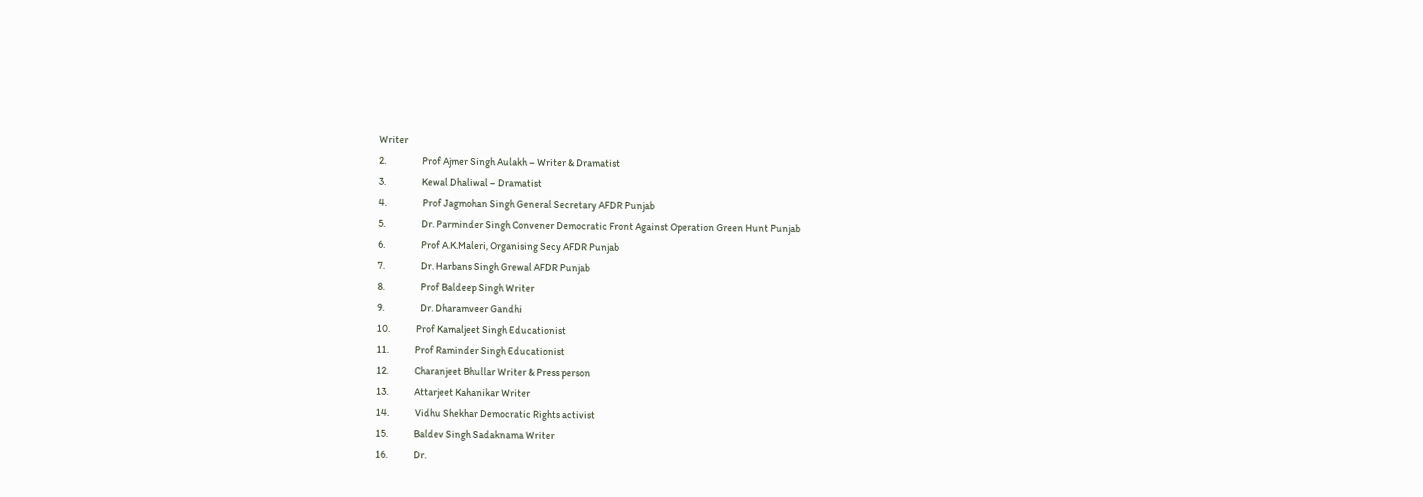Writer
2.                  Prof Ajmer Singh Aulakh – Writer & Dramatist
3.                  Kewal Dhaliwal – Dramatist
4.                  Prof Jagmohan Singh General Secretary AFDR Punjab
5.                  Dr. Parminder Singh Convener Democratic Front Against Operation Green Hunt Punjab
6.                  Prof A.K.Maleri, Organising Secy AFDR Punjab
7.                  Dr. Harbans Singh Grewal AFDR Punjab
8.                  Prof Baldeep Singh Writer
9.                  Dr. Dharamveer Gandhi
10.             Prof Kamaljeet Singh Educationist
11.             Prof Raminder Singh Educationist
12.             Charanjeet Bhullar Writer & Press person
13.             Attarjeet Kahanikar Writer
14.             Vidhu Shekhar Democratic Rights activist
15.             Baldev Singh Sadaknama Writer
16.             Dr.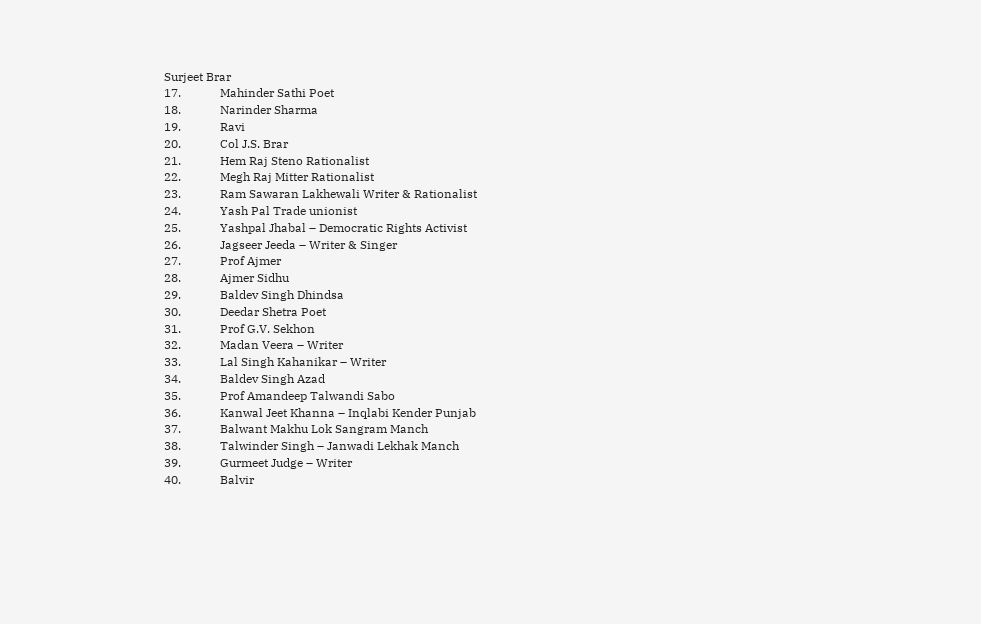Surjeet Brar
17.             Mahinder Sathi Poet
18.             Narinder Sharma
19.             Ravi
20.             Col J.S. Brar
21.             Hem Raj Steno Rationalist
22.             Megh Raj Mitter Rationalist
23.             Ram Sawaran Lakhewali Writer & Rationalist
24.             Yash Pal Trade unionist
25.             Yashpal Jhabal – Democratic Rights Activist
26.             Jagseer Jeeda – Writer & Singer
27.             Prof Ajmer
28.             Ajmer Sidhu
29.             Baldev Singh Dhindsa
30.             Deedar Shetra Poet
31.             Prof G.V. Sekhon
32.             Madan Veera – Writer
33.             Lal Singh Kahanikar – Writer
34.             Baldev Singh Azad
35.             Prof Amandeep Talwandi Sabo
36.             Kanwal Jeet Khanna – Inqlabi Kender Punjab
37.             Balwant Makhu Lok Sangram Manch
38.             Talwinder Singh – Janwadi Lekhak Manch
39.             Gurmeet Judge – Writer
40.             Balvir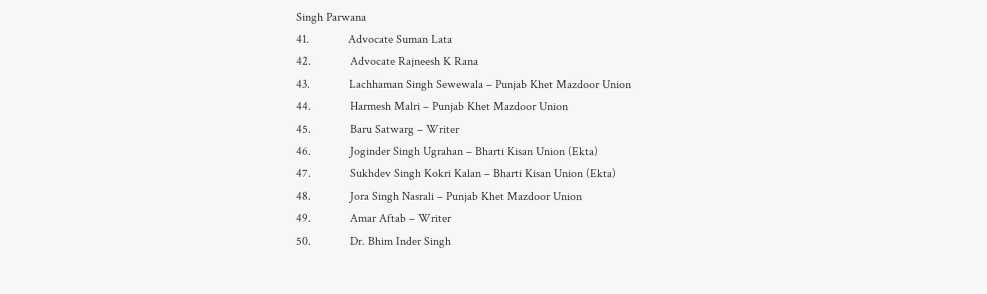Singh Parwana
41.             Advocate Suman Lata
42.             Advocate Rajneesh K Rana
43.             Lachhaman Singh Sewewala – Punjab Khet Mazdoor Union
44.             Harmesh Malri – Punjab Khet Mazdoor Union
45.             Baru Satwarg – Writer
46.             Joginder Singh Ugrahan – Bharti Kisan Union (Ekta)
47.             Sukhdev Singh Kokri Kalan – Bharti Kisan Union (Ekta)
48.             Jora Singh Nasrali – Punjab Khet Mazdoor Union
49.             Amar Aftab – Writer
50.             Dr. Bhim Inder Singh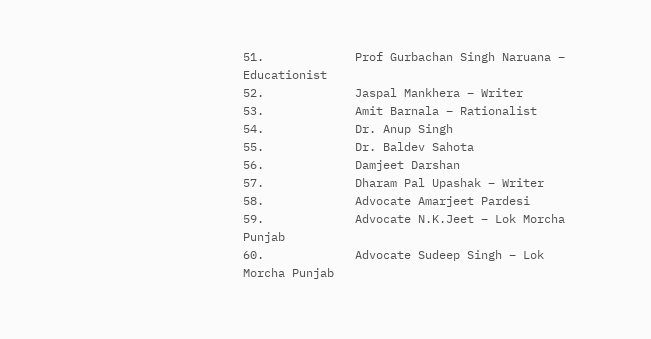51.             Prof Gurbachan Singh Naruana – Educationist
52.             Jaspal Mankhera – Writer
53.             Amit Barnala – Rationalist
54.             Dr. Anup Singh
55.             Dr. Baldev Sahota
56.             Damjeet Darshan
57.             Dharam Pal Upashak – Writer
58.             Advocate Amarjeet Pardesi
59.             Advocate N.K.Jeet – Lok Morcha Punjab
60.             Advocate Sudeep Singh – Lok Morcha Punjab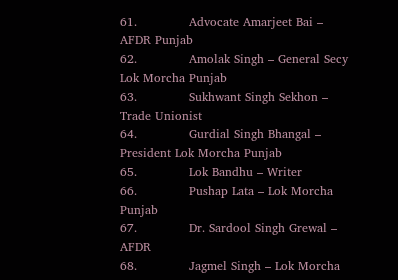61.             Advocate Amarjeet Bai – AFDR Punjab
62.             Amolak Singh – General Secy Lok Morcha Punjab
63.             Sukhwant Singh Sekhon – Trade Unionist
64.             Gurdial Singh Bhangal – President Lok Morcha Punjab
65.             Lok Bandhu – Writer
66.             Pushap Lata – Lok Morcha Punjab
67.             Dr. Sardool Singh Grewal – AFDR
68.             Jagmel Singh – Lok Morcha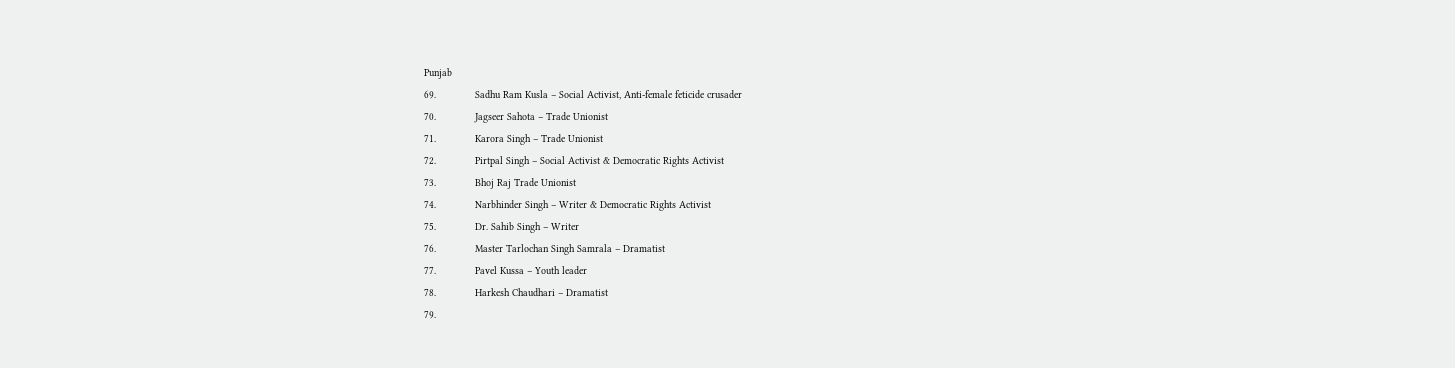Punjab
69.             Sadhu Ram Kusla – Social Activist, Anti-female feticide crusader
70.             Jagseer Sahota – Trade Unionist
71.             Karora Singh – Trade Unionist
72.             Pirtpal Singh – Social Activist & Democratic Rights Activist
73.             Bhoj Raj Trade Unionist
74.             Narbhinder Singh – Writer & Democratic Rights Activist
75.             Dr. Sahib Singh – Writer
76.             Master Tarlochan Singh Samrala – Dramatist
77.             Pavel Kussa – Youth leader
78.             Harkesh Chaudhari – Dramatist
79.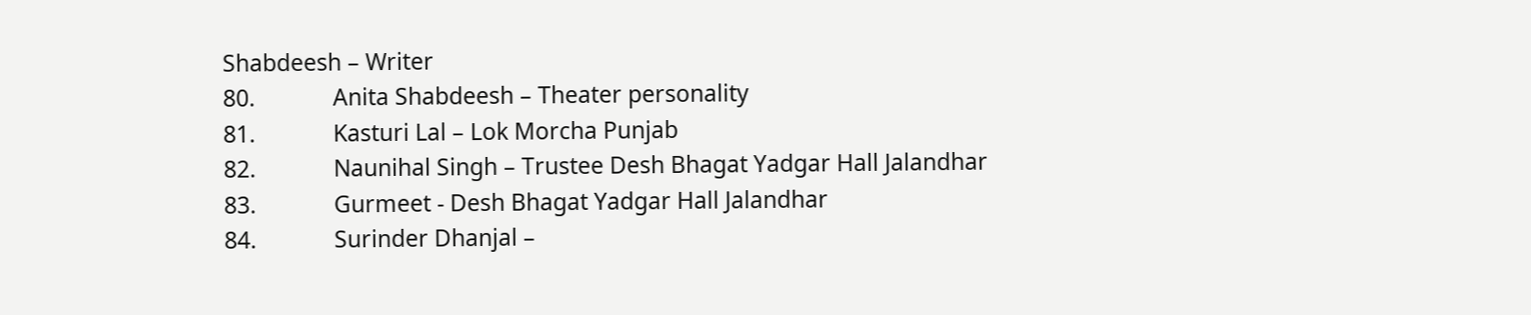Shabdeesh – Writer
80.             Anita Shabdeesh – Theater personality
81.             Kasturi Lal – Lok Morcha Punjab
82.             Naunihal Singh – Trustee Desh Bhagat Yadgar Hall Jalandhar
83.             Gurmeet - Desh Bhagat Yadgar Hall Jalandhar
84.             Surinder Dhanjal –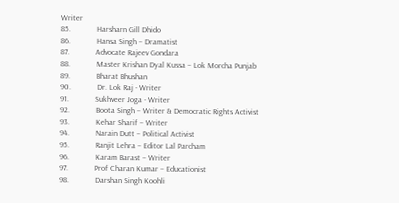Writer
85.             Harsharn Gill Dhido
86.             Hansa Singh – Dramatist
87.             Advocate Rajeev Gondara
88.             Master Krishan Dyal Kussa – Lok Morcha Punjab
89.             Bharat Bhushan
90.             Dr. Lok Raj - Writer
91.             Sukhveer Joga - Writer
92.             Boota Singh – Writer & Democratic Rights Activist
93.             Kehar Sharif – Writer
94.             Narain Dutt – Political Activist
95.             Ranjit Lehra – Editor Lal Parcham
96.             Karam Barast – Writer
97.             Prof Charan Kumar – Educationist
98.             Darshan Singh Koohli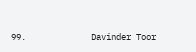99.             Davinder Toor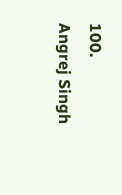100.         Angrej Singh